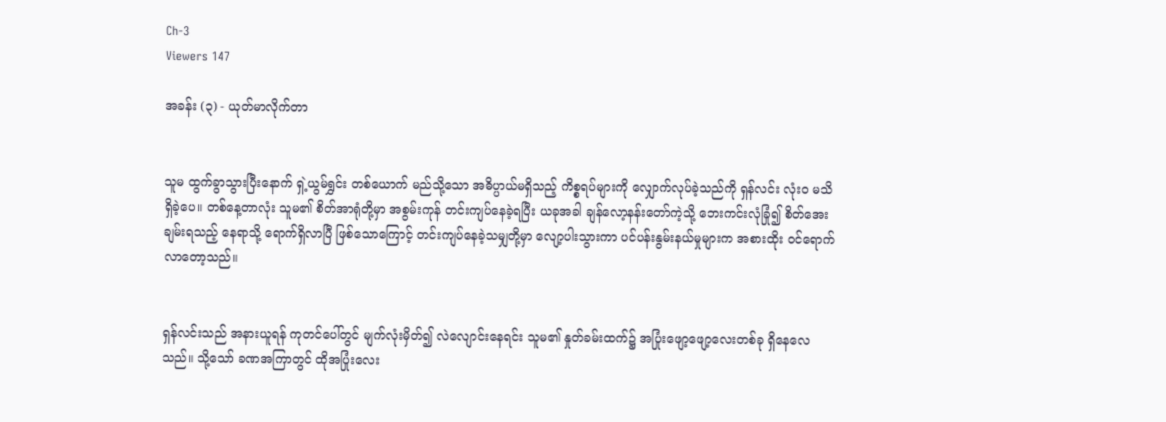Ch-3
Viewers 147

အခန်း (၃) - ယုတ်မာလိုက်တာ


သူမ ထွက်ခွာသွားပြီးနောက် ရှဲ့ယွမ်ရွှင်း တစ်ယောက် မည်သို့သော အဓိပ္ပာယ်မရှိသည့် ကိစ္စရပ်များကို လျှောက်လုပ်ခဲ့သည်ကို ရှန်လင်း လုံးဝ မသိရှိခဲ့ပေ။ တစ်နေ့တာလုံး သူမ၏ စိတ်အာရုံတို့မှာ အစွမ်းကုန် တင်းကျပ်နေခဲ့ရပြီး ယခုအခါ ချန်လော့နန်းတော်ကဲ့သို့ ဘေးကင်းလုံခြုံ၍ စိတ်အေးချမ်းရသည့် နေရာသို့ ရောက်ရှိလာပြီ ဖြစ်သောကြောင့် တင်းကျပ်နေခဲ့သမျှတို့မှာ လျော့ပါးသွားကာ ပင်ပန်းနွမ်းနယ်မှုများက အစားထိုး ဝင်ရောက်လာတော့သည်။


ရှန်လင်းသည် အနားယူရန် ကုတင်ပေါ်တွင် မျက်လုံးမှိတ်၍ လဲလျောင်းနေရင်း သူမ၏ နှုတ်ခမ်းထက်၌ အပြုံးဖျော့ဖျော့လေးတစ်ခု ရှိနေလေသည်။ သို့သော် ခဏအကြာတွင် ထိုအပြုံးလေး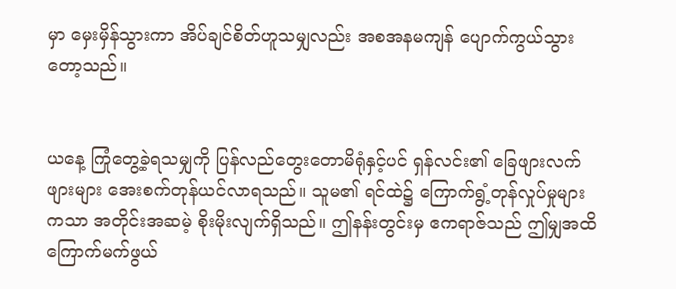မှာ မှေးမှိန်သွားကာ အိပ်ချင်စိတ်ဟူသမျှလည်း အစအနမကျန် ပျောက်ကွယ်သွားတော့သည်။


ယနေ့ ကြုံတွေ့ခဲ့ရသမျှကို ပြန်လည်တွေးတောမိရုံနှင့်ပင် ရှန်လင်း၏ ခြေဖျားလက်ဖျားများ အေးစက်တုန်ယင်လာရသည်။ သူမ၏ ရင်ထဲ၌ ကြောက်ရွံ့တုန်လှုပ်မှုများကသာ အတိုင်းအဆမဲ့ စိုးမိုးလျက်ရှိသည်။ ဤနန်းတွင်းမှ ဧကရာဇ်သည် ဤမျှအထိ ကြောက်မက်ဖွယ်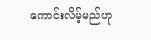ကောင်းလိမ့်မည်ဟု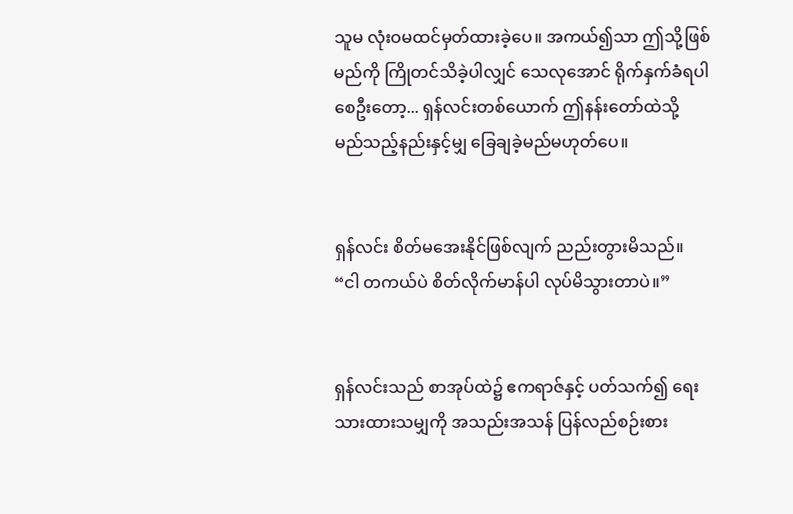သူမ လုံးဝမထင်မှတ်ထားခဲ့ပေ။ အကယ်၍သာ ဤသို့ဖြစ်မည်ကို ကြိုတင်သိခဲ့ပါလျှင် သေလုအောင် ရိုက်နှက်ခံရပါစေဦးတော့... ရှန်လင်းတစ်ယောက် ဤနန်းတော်ထဲသို့ မည်သည့်နည်းနှင့်မျှ ခြေချခဲ့မည်မဟုတ်ပေ။


ရှန်လင်း စိတ်မအေးနိုင်ဖြစ်လျက် ညည်းတွားမိသည်။ “ငါ တကယ်ပဲ စိတ်လိုက်မာန်ပါ လုပ်မိသွားတာပဲ။”


ရှန်လင်းသည် စာအုပ်ထဲ၌ ဧကရာဇ်နှင့် ပတ်သက်၍ ရေးသားထားသမျှကို အသည်းအသန် ပြန်လည်စဉ်းစား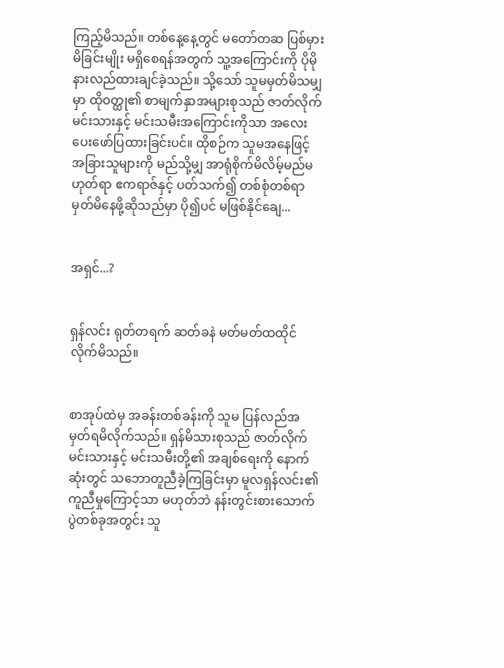ကြည့်မိသည်။ တစ်နေ့နေ့တွင် မတော်တဆ ပြစ်မှားမိခြင်းမျိုး မရှိစေရန်အတွက် သူ့အကြောင်းကို ပိုမိုနားလည်ထားချင်ခဲ့သည်။ သို့သော် သူမမှတ်မိသမျှမှာ ထိုဝတ္ထု၏ စာမျက်နှာအများစုသည် ဇာတ်လိုက်မင်းသားနှင့် မင်းသမီးအကြောင်းကိုသာ အလေးပေးဖော်ပြထားခြင်းပင်။ ထိုစဉ်က သူမအနေဖြင့် အခြားသူများကို မည်သို့မျှ အာရုံစိုက်မိလိမ့်မည်မဟုတ်ရာ ဧကရာဇ်နှင့် ပတ်သက်၍ တစ်စုံတစ်ရာ မှတ်မိနေဖို့ဆိုသည်မှာ ပို၍ပင် မဖြစ်နိုင်ချေ...


အရှင်...?


ရှန်လင်း ရုတ်တရက် ဆတ်ခနဲ မတ်မတ်ထထိုင်လိုက်မိသည်။


စာအုပ်ထဲမှ အခန်းတစ်ခန်းကို သူမ ပြန်လည်အမှတ်ရမိလိုက်သည်။ ရှန်မိသားစုသည် ဇာတ်လိုက်မင်းသားနှင့် မင်းသမီးတို့၏ အချစ်ရေးကို နောက်ဆုံးတွင် သဘောတူညီခဲ့ကြခြင်းမှာ မူလရှန်လင်း၏ ကူညီမှုကြောင့်သာ မဟုတ်ဘဲ နန်းတွင်းစားသောက်ပွဲတစ်ခုအတွင်း သူ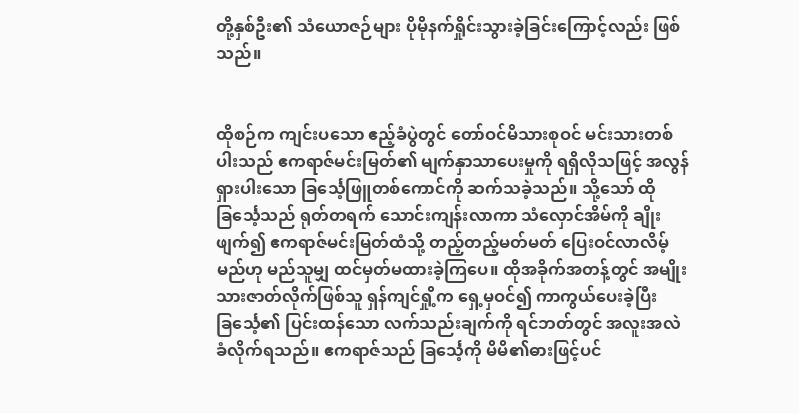တို့နှစ်ဦး၏ သံယောဇဉ်များ ပိုမိုနက်ရှိုင်းသွားခဲ့ခြင်းကြောင့်လည်း ဖြစ်သည်။


ထိုစဉ်က ကျင်းပသော ဧည့်ခံပွဲတွင် တော်ဝင်မိသားစုဝင် မင်းသားတစ်ပါးသည် ဧကရာဇ်မင်းမြတ်၏ မျက်နှာသာပေးမှုကို ရရှိလိုသဖြင့် အလွန်ရှားပါးသော ခြင်္သေ့ဖြူတစ်ကောင်ကို ဆက်သခဲ့သည်။ သို့သော် ထိုခြင်္သေ့သည် ရုတ်တရက် သောင်းကျန်းလာကာ သံလှောင်အိမ်ကို ချိုးဖျက်၍ ဧကရာဇ်မင်းမြတ်ထံသို့ တည့်တည့်မတ်မတ် ပြေးဝင်လာလိမ့်မည်ဟု မည်သူမျှ ထင်မှတ်မထားခဲ့ကြပေ။ ထိုအခိုက်အတန့်တွင် အမျိုးသားဇာတ်လိုက်ဖြစ်သူ ရှန်ကျင်ရှို့က ရှေ့မှဝင်၍ ကာကွယ်ပေးခဲ့ပြီး ခြင်္သေ့၏ ပြင်းထန်သော လက်သည်းချက်ကို ရင်ဘတ်တွင် အလူးအလဲ ခံလိုက်ရသည်။ ဧကရာဇ်သည် ခြင်္သေ့ကို မိမိ၏ဓားဖြင့်ပင်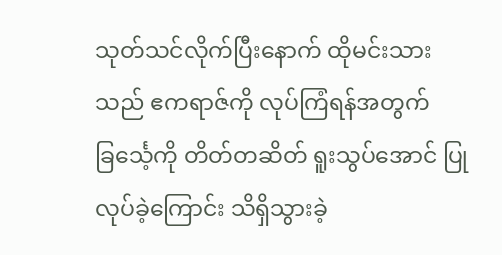သုတ်သင်လိုက်ပြီးနောက် ထိုမင်းသားသည် ဧကရာဇ်ကို လုပ်ကြံရန်အတွက် ခြင်္သေ့ကို တိတ်တဆိတ် ရူးသွပ်အောင် ပြုလုပ်ခဲ့ကြောင်း သိရှိသွားခဲ့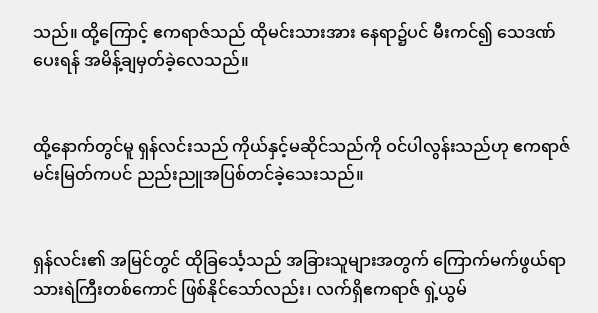သည်။ ထို့ကြောင့် ဧကရာဇ်သည် ထိုမင်းသားအား နေရာ၌ပင် မီးကင်၍ သေဒဏ်ပေးရန် အမိန့်ချမှတ်ခဲ့လေသည်။


ထို့နောက်တွင်မူ ရှန်လင်းသည် ကိုယ်နှင့်မဆိုင်သည်ကို ဝင်ပါလွန်းသည်ဟု ဧကရာဇ်မင်းမြတ်ကပင် ညည်းညူအပြစ်တင်ခဲ့သေးသည်။


ရှန်လင်း၏ အမြင်တွင် ထိုခြင်္သေ့သည် အခြားသူများအတွက် ကြောက်မက်ဖွယ်ရာ သားရဲကြီးတစ်ကောင် ဖြစ်နိုင်သော်လည်း၊ လက်ရှိဧကရာဇ် ရှဲ့ယွမ်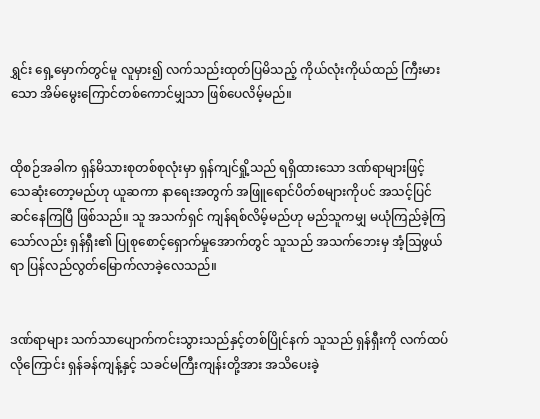ရွှင်း ရှေ့မှောက်တွင်မူ လူမှား၍ လက်သည်းထုတ်ပြမိသည့် ကိုယ်လုံးကိုယ်ထည် ကြီးမားသော အိမ်မွေးကြောင်တစ်ကောင်မျှသာ ဖြစ်ပေလိမ့်မည်။


ထိုစဉ်အခါက ရှန်မိသားစုတစ်စုလုံးမှာ ရှန်ကျင်ရှို့သည် ရရှိထားသော ဒဏ်ရာများဖြင့် သေဆုံးတော့မည်ဟု ယူဆကာ နာရေးအတွက် အဖြူရောင်ပိတ်စများကိုပင် အသင့်ပြင်ဆင်နေကြပြီ ဖြစ်သည်။ သူ အသက်ရှင် ကျန်ရစ်လိမ့်မည်ဟု မည်သူကမျှ မယုံကြည်ခဲ့ကြသော်လည်း ရှန်ရှီး၏ ပြုစုစောင့်ရှောက်မှုအောက်တွင် သူသည် အသက်ဘေးမှ အံ့ဩဖွယ်ရာ ပြန်လည်လွတ်မြောက်လာခဲ့လေသည်။


ဒဏ်ရာများ သက်သာပျောက်ကင်းသွားသည်နှင့်တစ်ပြိုင်နက် သူသည် ရှန်ရှီးကို လက်ထပ်လိုကြောင်း ရှန်ခန်ကျန့်နှင့် သခင်မကြီးကျန်းတို့အား အသိပေးခဲ့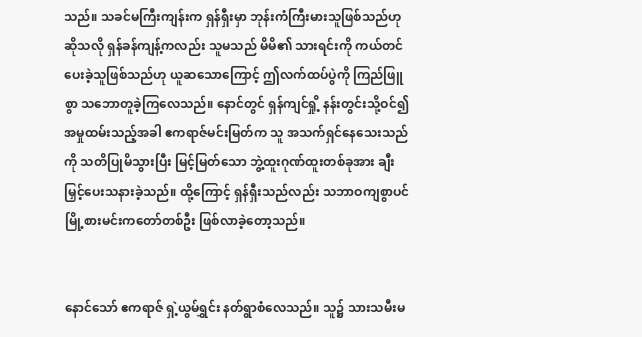သည်။ သခင်မကြီးကျန်းက ရှန်ရှီးမှာ ဘုန်းကံကြီးမားသူဖြစ်သည်ဟု ဆိုသလို ရှန်ခန်ကျန့်ကလည်း သူမသည် မိမိ၏ သားရင်းကို ကယ်တင်ပေးခဲ့သူဖြစ်သည်ဟု ယူဆသောကြောင့် ဤလက်ထပ်ပွဲကို ကြည်ဖြူစွာ သဘောတူခဲ့ကြလေသည်။ နောင်တွင် ရှန်ကျင်ရှို့ နန်းတွင်းသို့ဝင်၍ အမှုထမ်းသည့်အခါ ဧကရာဇ်မင်းမြတ်က သူ အသက်ရှင်နေသေးသည်ကို သတိပြုမိသွားပြီး မြင့်မြတ်သော ဘွဲ့ထူးဂုဏ်ထူးတစ်ခုအား ချီးမြှင့်ပေးသနားခဲ့သည်။ ထို့ကြောင့် ရှန်ရှီးသည်လည်း သဘာဝကျစွာပင် မြို့စားမင်းကတော်တစ်ဦး ဖြစ်လာခဲ့တော့သည်။


နောင်သော် ဧကရာဇ် ရှဲ့ယွမ်ရွှင်း နတ်ရွာစံလေသည်။ သူ၌ သားသမီးမ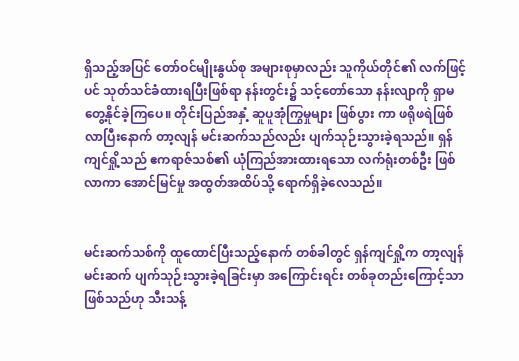ရှိသည့်အပြင် တော်ဝင်မျိုးနွယ်စု အများစုမှာလည်း သူကိုယ်တိုင်၏ လက်ဖြင့်ပင် သုတ်သင်ခံထားရပြီးဖြစ်ရာ နန်းတွင်း၌ သင့်တော်သော နန်းလျာကို ရှာမတွေ့နိုင်ခဲ့ကြပေ။ တိုင်းပြည်အနှံ့ ဆူပူအုံကြွမှုများ ဖြစ်ပွား ကာ ဖရိုဖရဲဖြစ်လာပြီးနောက် တာ့လျန် မင်းဆက်သည်လည်း ပျက်သုဉ်းသွားခဲ့ရသည်။ ရှန်ကျင်ရှို့သည် ဧကရာဇ်သစ်၏ ယုံကြည်အားထားရသော လက်ရုံးတစ်ဦး ဖြစ်လာကာ အောင်မြင်မှု အထွတ်အထိပ်သို့ ရောက်ရှိခဲ့လေသည်။


မင်းဆက်သစ်ကို ထူထောင်ပြီးသည့်နောက် တစ်ခါတွင် ရှန်ကျင်ရှို့က တာ့လျန်မင်းဆက် ပျက်သုဉ်းသွားခဲ့ရခြင်းမှာ အကြောင်းရင်း တစ်ခုတည်းကြောင့်သာ ဖြစ်သည်ဟု သီးသန့်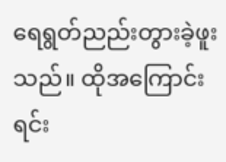ရေရွတ်ညည်းတွားခဲ့ဖူးသည်။ ထိုအကြောင်းရင်း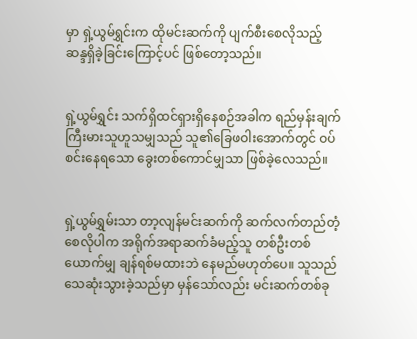မှာ ရှဲ့ယွမ်ရွှင်းက ထိုမင်းဆက်ကို ပျက်စီးစေလိုသည့် ဆန္ဒရှိခဲ့ခြင်းကြောင့်ပင် ဖြစ်တော့သည်။


ရှဲ့ယွမ်ရွှင်း သက်ရှိထင်ရှားရှိနေစဉ်အခါက ရည်မှန်းချက်ကြီးမားသူဟူသမျှသည် သူ၏ခြေဖဝါးအောက်တွင် ဝပ်စင်းနေရသော ခွေးတစ်ကောင်မျှသာ ဖြစ်ခဲ့လေသည်။


ရှဲ့ယွမ်ရွှမ်းသာ တာ့လျန်မင်းဆက်ကို ဆက်လက်တည်တံ့စေလိုပါက အရိုက်အရာဆက်ခံမည့်သူ တစ်ဦးတစ်ယောက်မျှ ချန်ရစ်မထားဘဲ နေမည်မဟုတ်ပေ။ သူသည် သေဆုံးသွားခဲ့သည်မှာ မှန်သော်လည်း မင်းဆက်တစ်ခု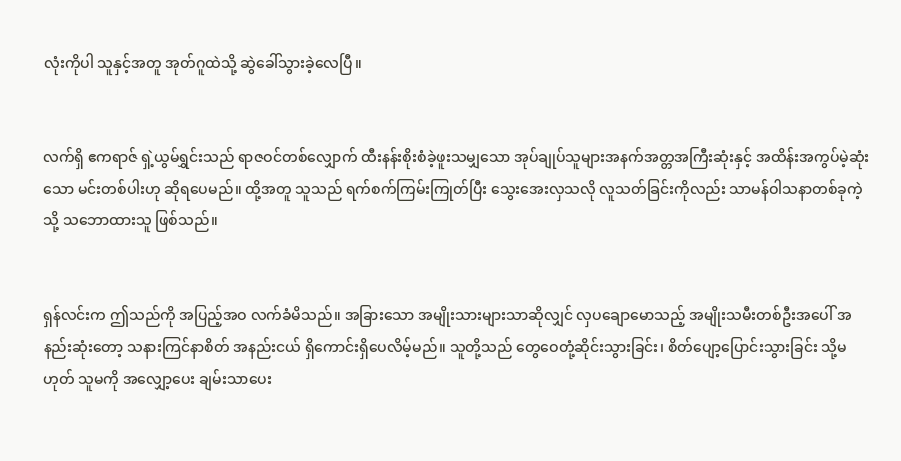လုံးကိုပါ သူနှင့်အတူ အုတ်ဂူထဲသို့ ဆွဲခေါ်သွားခဲ့လေပြီ။


လက်ရှိ ဧကရာဇ် ရှဲ့ယွမ်ရွှင်းသည် ရာဇဝင်တစ်လျှောက် ထီးနန်းစိုးစံခဲ့ဖူးသမျှသော အုပ်ချုပ်သူများအနက်အတ္တအကြီးဆုံးနှင့် အထိန်းအကွပ်မဲ့ဆုံးသော မင်းတစ်ပါးဟု ဆိုရပေမည်။ ထို့အတူ သူသည် ရက်စက်ကြမ်းကြုတ်ပြီး သွေးအေးလှသလို လူသတ်ခြင်းကိုလည်း သာမန်ဝါသနာတစ်ခုကဲ့သို့ သဘောထားသူ ဖြစ်သည်။


ရှန်လင်းက ဤသည်ကို အပြည့်အဝ လက်ခံမိသည်။ အခြားသော အမျိုးသားများသာဆိုလျှင် လှပချောမောသည့် အမျိုးသမီးတစ်ဦးအပေါ် အနည်းဆုံးတော့ သနားကြင်နာစိတ် အနည်းငယ် ရှိကောင်းရှိပေလိမ့်မည်။ သူတို့သည် တွေဝေတုံ့ဆိုင်းသွားခြင်း၊ စိတ်ပျော့ပြောင်းသွားခြင်း သို့မဟုတ် သူမကို အလျှော့ပေး ချမ်းသာပေး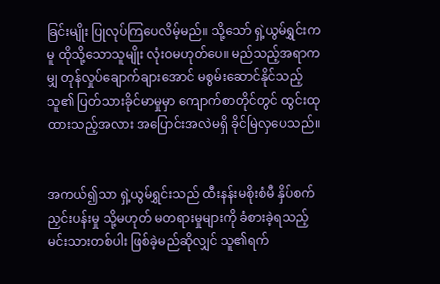ခြင်းမျိုး ပြုလုပ်ကြပေလိမ့်မည်။ သို့သော် ရှဲ့ယွမ်ရွှင်းကမူ ထိုသို့သောသူမျိုး လုံးဝမဟုတ်ပေ။ မည်သည့်အရာကမျှ တုန်လှုပ်ချောက်ချားအောင် မစွမ်းဆောင်နိုင်သည့် သူ၏ ပြတ်သားခိုင်မာမှုမှာ ကျောက်စာတိုင်တွင် ထွင်းထုထားသည့်အလား အပြောင်းအလဲမရှိ ခိုင်မြဲလှပေသည်။


အကယ်၍သာ ရှဲ့ယွမ်ရွှင်းသည် ထီးနန်းမစိုးစံမီ နှိပ်စက်ညှင်းပန်းမှု သို့မဟုတ် မတရားမှုများကို ခံစားခဲ့ရသည့် မင်းသားတစ်ပါး ဖြစ်ခဲ့မည်ဆိုလျှင် သူ၏ရက်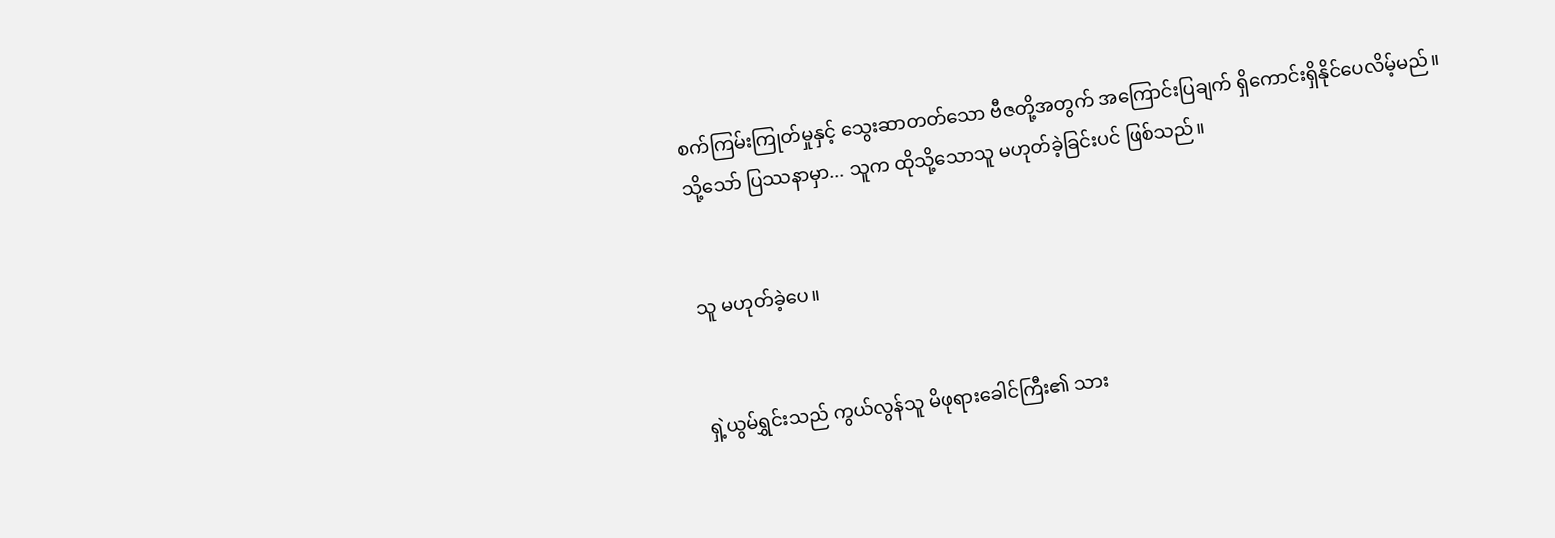စက်ကြမ်းကြုတ်မှုနှင့် သွေးဆာတတ်သော ဗီဇတို့အတွက် အကြောင်းပြချက် ရှိကောင်းရှိနိုင်ပေလိမ့်မည်။ သို့သော် ပြဿနာမှာ... သူက ထိုသို့သောသူ မဟုတ်ခဲ့ခြင်းပင် ဖြစ်သည်။


သူ မဟုတ်ခဲ့ပေ။


ရှဲ့ယွမ်ရွှင်းသည် ကွယ်လွန်သူ မိဖုရားခေါင်ကြီး၏ သား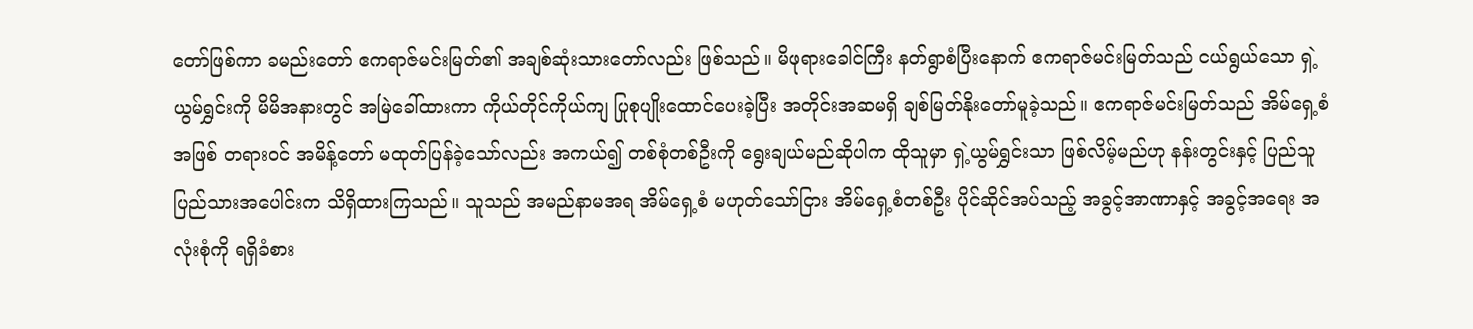တော်ဖြစ်ကာ ခမည်းတော် ဧကရာဇ်မင်းမြတ်၏ အချစ်ဆုံးသားတော်လည်း ဖြစ်သည်။ မိဖုရားခေါင်ကြီး နတ်ရွာစံပြီးနောက် ဧကရာဇ်မင်းမြတ်သည် ငယ်ရွယ်သော ရှဲ့ယွမ်ရွှင်းကို မိမိအနားတွင် အမြဲခေါ်ထားကာ ကိုယ်တိုင်ကိုယ်ကျ ပြုစုပျိုးထောင်ပေးခဲ့ပြီး အတိုင်းအဆမရှိ ချစ်မြတ်နိုးတော်မူခဲ့သည်။ ဧကရာဇ်မင်းမြတ်သည် အိမ်ရှေ့စံအဖြစ် တရားဝင် အမိန့်တော် မထုတ်ပြန်ခဲ့သော်လည်း အကယ်၍ တစ်စုံတစ်ဦးကို ရွေးချယ်မည်ဆိုပါက ထိုသူမှာ ရှဲ့ယွမ်ရွှင်းသာ ဖြစ်လိမ့်မည်ဟု နန်းတွင်းနှင့် ပြည်သူပြည်သားအပေါင်းက သိရှိထားကြသည်။ သူသည် အမည်နာမအရ အိမ်ရှေ့စံ မဟုတ်သော်ငြား အိမ်ရှေ့စံတစ်ဦး ပိုင်ဆိုင်အပ်သည့် အခွင့်အာဏာနှင့် အခွင့်အရေး အလုံးစုံကို ရရှိခံစား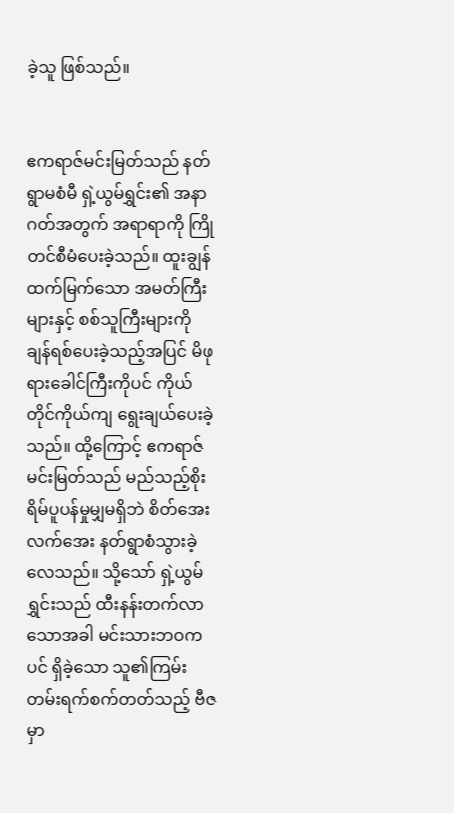ခဲ့သူ ဖြစ်သည်။


ဧကရာဇ်မင်းမြတ်သည် နတ်ရွာမစံမီ ရှဲ့ယွမ်ရွှင်း၏ အနာဂတ်အတွက် အရာရာကို ကြိုတင်စီမံပေးခဲ့သည်။ ထူးချွန်ထက်မြက်သော အမတ်ကြီးများနှင့် စစ်သူကြီးများကို ချန်ရစ်ပေးခဲ့သည့်အပြင် မိဖုရားခေါင်ကြီးကိုပင် ကိုယ်တိုင်ကိုယ်ကျ ရွေးချယ်ပေးခဲ့သည်။ ထို့ကြောင့် ဧကရာဇ်မင်းမြတ်သည် မည်သည့်စိုးရိမ်ပူပန်မှုမျှမရှိဘဲ စိတ်အေးလက်အေး နတ်ရွာစံသွားခဲ့လေသည်။ သို့သော် ရှဲ့ယွမ်ရွှင်းသည် ထီးနန်းတက်လာသောအခါ မင်းသားဘဝကပင် ရှိခဲ့သော သူ၏ကြမ်းတမ်းရက်စက်တတ်သည့် ဗီဇမှာ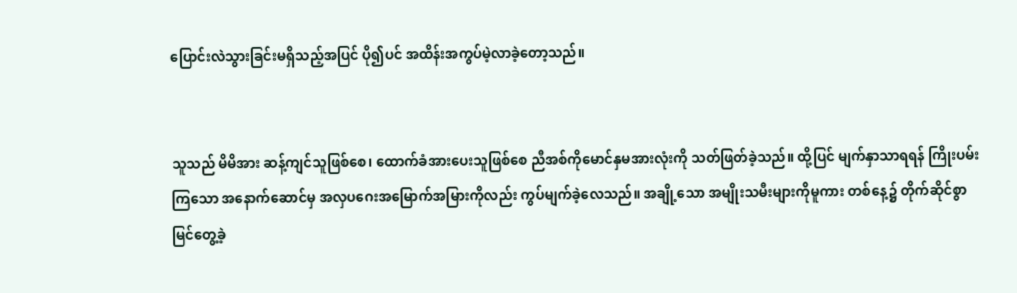ပြောင်းလဲသွားခြင်းမရှိသည့်အပြင် ပို၍ပင် အထိန်းအကွပ်မဲ့လာခဲ့တော့သည်။


သူသည် မိမိအား ဆန့်ကျင်သူဖြစ်စေ၊ ထောက်ခံအားပေးသူဖြစ်စေ ညီအစ်ကိုမောင်နှမအားလုံးကို သတ်ဖြတ်ခဲ့သည်။ ထို့ပြင် မျက်နှာသာရရန် ကြိုးပမ်းကြသော အနောက်ဆောင်မှ အလှပဂေးအမြောက်အမြားကိုလည်း ကွပ်မျက်ခဲ့လေသည်။ အချို့သော အမျိုးသမီးများကိုမူကား တစ်နေ့၌ တိုက်ဆိုင်စွာ မြင်တွေ့ခဲ့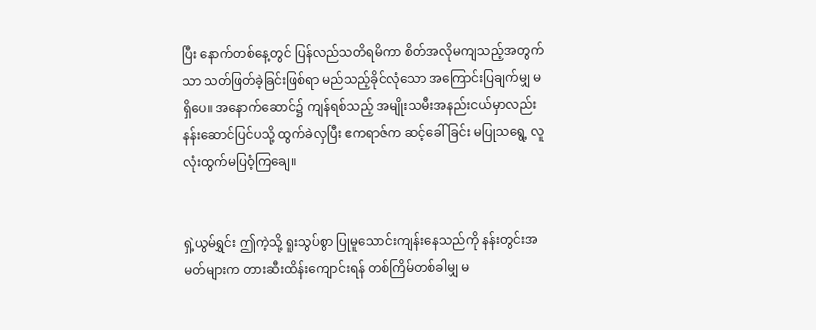ပြီး နောက်တစ်နေ့တွင် ပြန်လည်သတိရမိကာ စိတ်အလိုမကျသည့်အတွက်သာ သတ်ဖြတ်ခဲ့ခြင်းဖြစ်ရာ မည်သည့်ခိုင်လုံသော အကြောင်းပြချက်မျှ မရှိပေ။ အနောက်ဆောင်၌ ကျန်ရစ်သည့် အမျိုးသမီးအနည်းငယ်မှာလည်း နန်းဆောင်ပြင်ပသို့ ထွက်ခဲလှပြီး ဧကရာဇ်က ဆင့်ခေါ်ခြင်း မပြုသရွေ့ လူလုံးထွက်မပြဝံ့ကြချေ။


ရှဲ့ယွမ်ရွှင်း ဤကဲ့သို့ ရူးသွပ်စွာ ပြုမူသောင်းကျန်းနေသည်ကို နန်းတွင်းအမတ်များက တားဆီးထိန်းကျောင်းရန် တစ်ကြိမ်တစ်ခါမျှ မ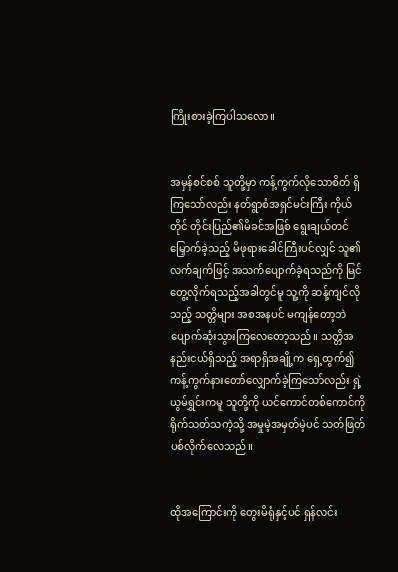ကြိုးစားခဲ့ကြပါသလော။


အမှန်စင်စစ် သူတို့မှာ ကန့်ကွက်လိုသောစိတ် ရှိကြသော်လည်း နတ်ရွာစံအရှင်မင်းကြီး ကိုယ်တိုင် တိုင်းပြည်၏မိခင်အဖြစ် ရွေးချယ်တင်မြှောက်ခဲ့သည့် မိဖုရားခေါင်ကြီးပင်လျှင် သူ၏လက်ချက်ဖြင့် အသက်ပျောက်ခဲ့ရသည်ကို မြင်တွေ့လိုက်ရသည့်အခါတွင်မူ သူ့ကို ဆန့်ကျင်လိုသည့် သတ္တိများ အစအနပင် မကျန်တော့ဘဲ ပျောက်ဆုံးသွားကြလေတော့သည်။ သတ္တိအနည်းငယ်ရှိသည့် အရာရှိအချို့က ရှေ့ထွက်၍ ကန့်ကွက်နားတော်လျှောက်ခဲ့ကြသော်လည်း ရှဲ့ယွမ်ရွှင်းကမူ သူတို့ကို ယင်ကောင်တစ်ကောင်ကို ရိုက်သတ်သကဲ့သို့ အမှုမဲ့အမှတ်မဲ့ပင် သတ်ဖြတ်ပစ်လိုက်လေသည်။


ထိုအကြောင်းကို တွေးမိရုံနှင့်ပင် ရှန်လင်း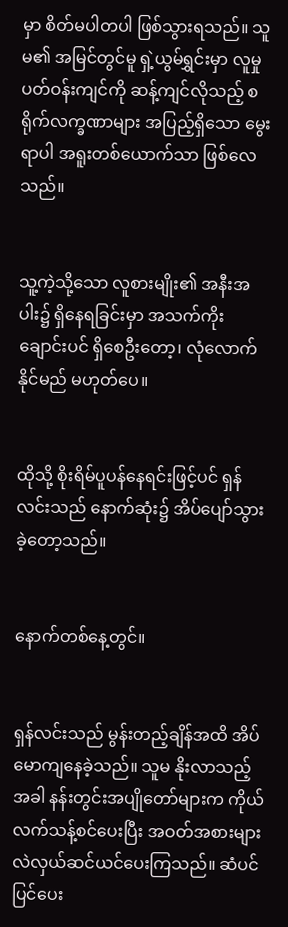မှာ စိတ်မပါတပါ ဖြစ်သွားရသည်။ သူမ၏ အမြင်တွင်မူ ရှဲ့ယွမ်ရွှင်းမှာ လူမှုပတ်ဝန်းကျင်ကို ဆန့်ကျင်လိုသည့် စရိုက်လက္ခဏာများ အပြည့်ရှိသော မွေးရာပါ အရူးတစ်ယောက်သာ ဖြစ်လေသည်။


သူ့ကဲ့သို့သော လူစားမျိုး၏ အနီးအပါး၌ ရှိနေရခြင်းမှာ အသက်ကိုးချောင်းပင် ရှိစေဦးတော့၊ လုံလောက်နိုင်မည် မဟုတ်ပေ။


ထိုသို့ စိုးရိမ်ပူပန်နေရင်းဖြင့်ပင် ရှန်လင်းသည် နောက်ဆုံး၌ အိပ်ပျော်သွားခဲ့တော့သည်။


နောက်တစ်နေ့တွင်။


ရှန်လင်းသည် မွန်းတည့်ချိန်အထိ အိပ်မောကျနေခဲ့သည်။ သူမ နိုးလာသည့်အခါ နန်းတွင်းအပျိုတော်များက ကိုယ်လက်သန့်စင်ပေးပြီး အဝတ်အစားများ လဲလှယ်ဆင်ယင်ပေးကြသည်။ ဆံပင်ပြင်ပေး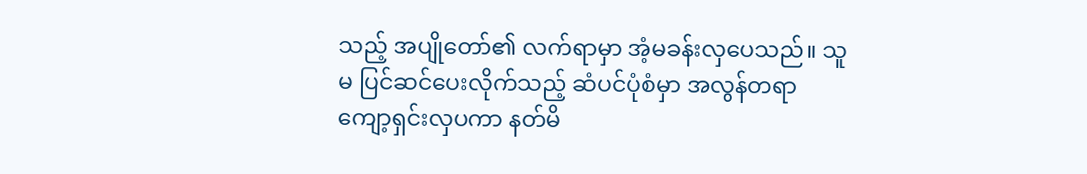သည့် အပျိုတော်၏ လက်ရာမှာ အံ့မခန်းလှပေသည်။ သူမ ပြင်ဆင်ပေးလိုက်သည့် ဆံပင်ပုံစံမှာ အလွန်တရာ ကျော့ရှင်းလှပကာ နတ်မိ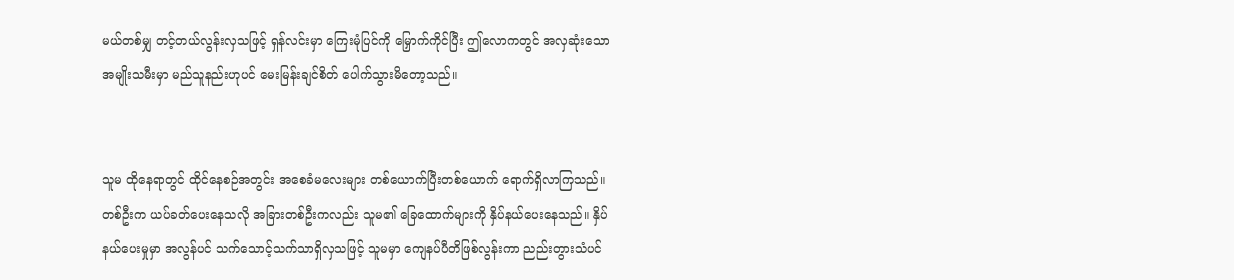မယ်တစ်မျှ တင့်တယ်လွန်းလှသဖြင့် ရှန်လင်းမှာ ကြေးမုံပြင်ကို မြှောက်ကိုင်ပြီး ဤလောကတွင် အလှဆုံးသော အမျိုးသမီးမှာ မည်သူနည်းဟုပင် မေးမြန်းချင်စိတ် ပေါက်သွားမိတော့သည်။


သူမ ထိုနေရာတွင် ထိုင်နေစဉ်အတွင်း အစေခံမလေးများ တစ်ယောက်ပြီးတစ်ယောက် ရောက်ရှိလာကြသည်။ တစ်ဦးက ယပ်ခတ်ပေးနေသလို အခြားတစ်ဦးကလည်း သူမ၏ ခြေထောက်များကို နှိပ်နယ်ပေးနေသည်။ နှိပ်နယ်ပေးမှုမှာ အလွန်ပင် သက်သောင့်သက်သာရှိလှသဖြင့် သူမမှာ ကျေနပ်ပီတိဖြစ်လွန်းကာ ညည်းတွားသံပင်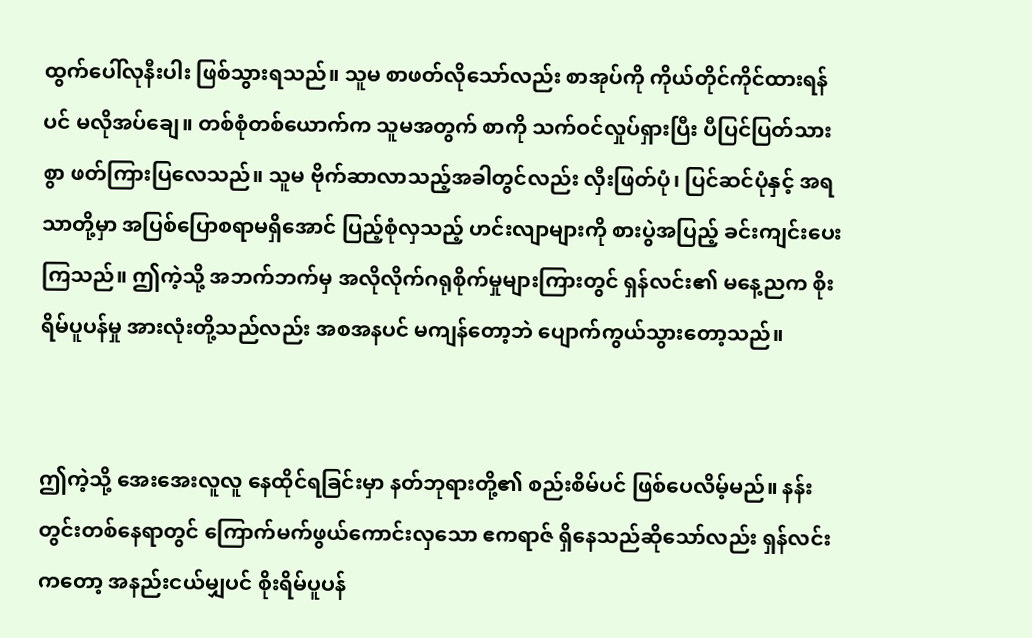ထွက်ပေါ်လုနီးပါး ဖြစ်သွားရသည်။ သူမ စာဖတ်လိုသော်လည်း စာအုပ်ကို ကိုယ်တိုင်ကိုင်ထားရန်ပင် မလိုအပ်ချေ။ တစ်စုံတစ်ယောက်က သူမအတွက် စာကို သက်ဝင်လှုပ်ရှားပြီး ပီပြင်ပြတ်သားစွာ ဖတ်ကြားပြလေသည်။ သူမ ဗိုက်ဆာလာသည့်အခါတွင်လည်း လှီးဖြတ်ပုံ၊ ပြင်ဆင်ပုံနှင့် အရသာတို့မှာ အပြစ်ပြောစရာမရှိအောင် ပြည့်စုံလှသည့် ဟင်းလျာများကို စားပွဲအပြည့် ခင်းကျင်းပေးကြသည်။ ဤကဲ့သို့ အဘက်ဘက်မှ အလိုလိုက်ဂရုစိုက်မှုများကြားတွင် ရှန်လင်း၏ မနေ့ညက စိုးရိမ်ပူပန်မှု အားလုံးတို့သည်လည်း အစအနပင် မကျန်တော့ဘဲ ပျောက်ကွယ်သွားတော့သည်။


ဤကဲ့သို့ အေးအေးလူလူ နေထိုင်ရခြင်းမှာ နတ်ဘုရားတို့၏ စည်းစိမ်ပင် ဖြစ်ပေလိမ့်မည်။ နန်းတွင်းတစ်နေရာတွင် ကြောက်မက်ဖွယ်ကောင်းလှသော ဧကရာဇ် ရှိနေသည်ဆိုသော်လည်း ရှန်လင်းကတော့ အနည်းငယ်မျှပင် စိုးရိမ်ပူပန်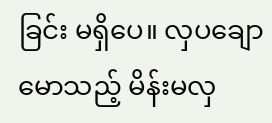ခြင်း မရှိပေ။ လှပချောမောသည့် မိန်းမလှ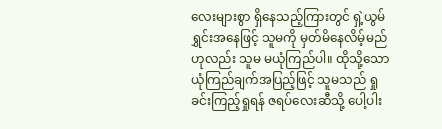လေးများစွာ ရှိနေသည့်ကြားတွင် ရှဲ့ယွမ်ရွှင်းအနေဖြင့် သူမကို မှတ်မိနေလိမ့်မည်ဟုလည်း သူမ မယုံကြည်ပါ။ ထိုသို့သော ယုံကြည်ချက်အပြည့်ဖြင့် သူမသည် ရှုခင်းကြည့်ရှုရန် ဇရပ်လေးဆီသို့ ပေါ့ပါး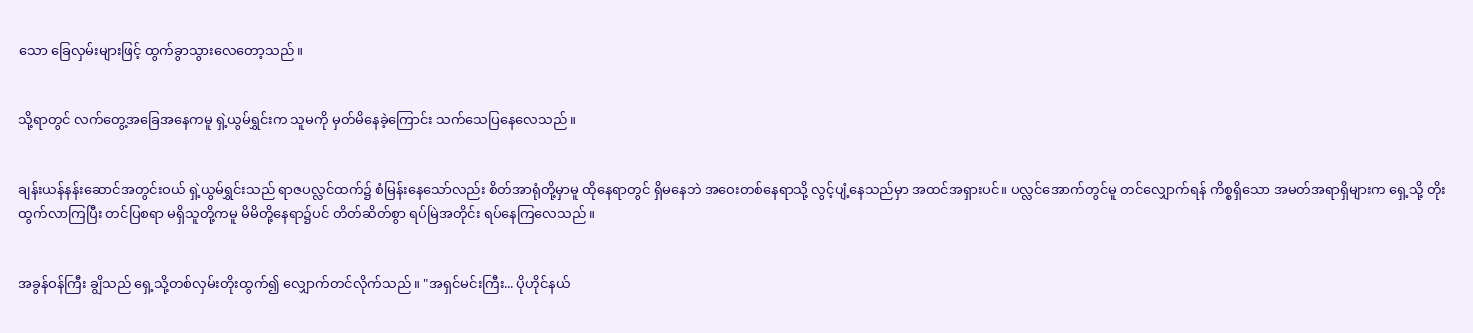သော ခြေလှမ်းများဖြင့် ထွက်ခွာသွားလေတော့သည်။


သို့ရာတွင် လက်တွေ့အခြေအနေကမူ ရှဲ့ယွမ်ရွှင်းက သူမကို မှတ်မိနေခဲ့ကြောင်း သက်သေပြနေလေသည်။


ချန်းယန်နန်းဆောင်အတွင်းဝယ် ရှဲ့ယွမ်ရွှင်းသည် ရာဇပလ္လင်ထက်၌ စံမြန်းနေသော်လည်း စိတ်အာရုံတို့မှာမူ ထိုနေရာတွင် ရှိမနေဘဲ အဝေးတစ်နေရာသို့ လွင့်ပျံ့နေသည်မှာ အထင်အရှားပင်။ ပလ္လင်အောက်တွင်မူ တင်လျှောက်ရန် ကိစ္စရှိသော အမတ်အရာရှိများက ရှေ့သို့ တိုးထွက်လာကြပြီး တင်ပြစရာ မရှိသူတို့ကမူ မိမိတို့နေရာ၌ပင် တိတ်ဆိတ်စွာ ရပ်မြဲအတိုင်း ရပ်နေကြလေသည်။


အခွန်ဝန်ကြီး ချွိသည် ရှေ့သို့တစ်လှမ်းတိုးထွက်၍ လျှောက်တင်လိုက်သည်။ "အရှင်မင်းကြီး... ပိုဟိုင်နယ်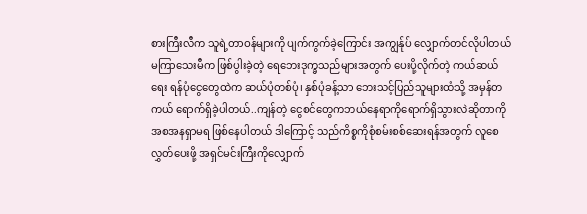စားကြီးလီက သူရဲ့တာဝန်များကို ပျက်ကွက်ခဲ့ကြောင်း အကျွန်ုပ် လျှောက်တင်လိုပါတယ် မကြာသေးမီက ဖြစ်ပွါးခဲ့တဲ့ ရေဘေးဒုက္ခသည်များအတွက် ပေးပို့လိုက်တဲ့ ကယ်ဆယ်ရေး ရန်ပုံငွေတွေထဲက ဆယ်ပုံတစ်ပုံ၊ နှစ်ပုံခန့်သာ ဘေးသင့်ပြည်သူများထံသို့ အမှန်တကယ် ရောက်ရှိခဲ့ပါတယ်..ကျန်တဲ့ ငွေစင်တွေကဘယ်နေရာကိုရောက်ရှိသွားလဲဆိုတာကို အစအနရှာမရ ဖြစ်နေပါတယ် ဒါကြောင့် သည်ကိစ္စကိုစုံစမ်းစစ်ဆေးရန်အတွက် လူစေလွှတ်ပေးဖို့ အရှင်မင်းကြီးကိုလျှောက်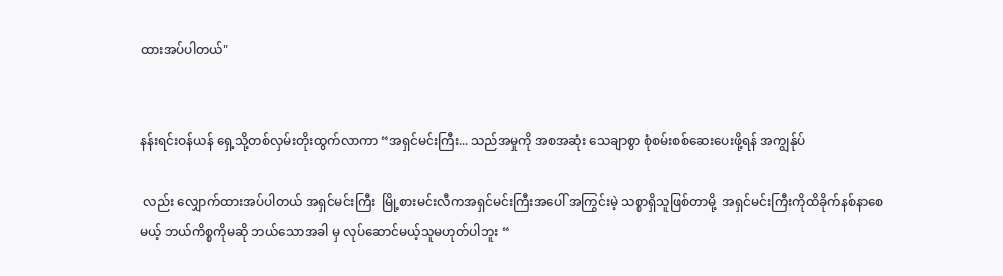ထားအပ်ပါတယ်"


နန်းရင်းဝန်ယန် ရှေ့သို့တစ်လှမ်းတိုးထွက်လာကာ “အရှင်မင်းကြီး... သည်အမှုကို အစအဆုံး သေချာစွာ စုံစမ်းစစ်ဆေးပေးဖို့ရန် အကျွန်ုပ်

 လည်း လျှောက်ထားအပ်ပါတယ် အရှင်မင်းကြီး  မြို့စားမင်းလီကအရှင်မင်းကြီးအပေါ် အကြွင်းမဲ့ သစ္စာရှိသူဖြစ်တာမို့  အရှင်မင်းကြီးကိုထိခိုက်နစ်နာစေမယ့် ဘယ်ကိစ္စကိုမဆို ဘယ်သောအခါ မှ လုပ်ဆောင်မယ့်သူမဟုတ်ပါဘူး “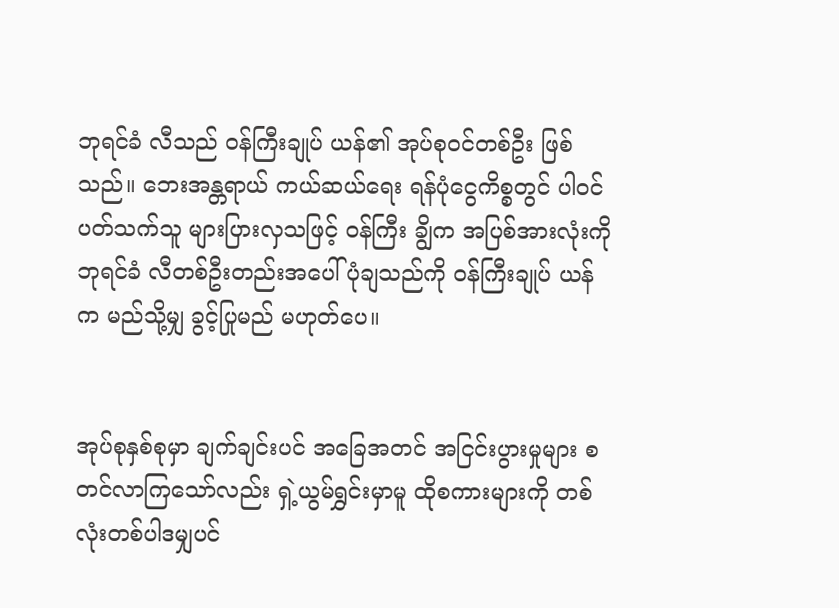ဘုရင်ခံ လီသည် ဝန်ကြီးချုပ် ယန်၏ အုပ်စုဝင်တစ်ဦး ဖြစ်သည်။ ဘေးအန္တရာယ် ကယ်ဆယ်ရေး ရန်ပုံငွေကိစ္စတွင် ပါဝင်ပတ်သက်သူ များပြားလှသဖြင့် ဝန်ကြီး ချွိက အပြစ်အားလုံးကို ဘုရင်ခံ လီတစ်ဦးတည်းအပေါ် ပုံချသည်ကို ဝန်ကြီးချုပ် ယန်က မည်သို့မျှ ခွင့်ပြုမည် မဟုတ်ပေ။


အုပ်စုနှစ်စုမှာ ချက်ချင်းပင် အခြေအတင် အငြင်းပွားမှုများ စတင်လာကြသော်လည်း ရှဲ့ယွမ်ရွှင်းမှာမူ ထိုစကားများကို တစ်လုံးတစ်ပါဒမျှပင်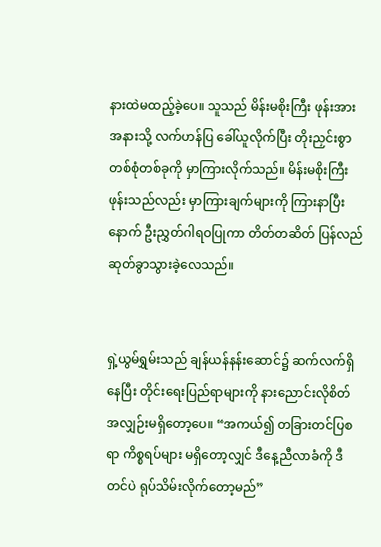နားထဲမထည့်ခဲ့ပေ။ သူသည် မိန်းမစိုးကြီး ဖုန်းအား အနားသို့ လက်ဟန်ပြ ခေါ်ယူလိုက်ပြီး တိုးညှင်းစွာ တစ်စုံတစ်ခုကို မှာကြားလိုက်သည်။ မိန်းမစိုးကြီး ဖုန်းသည်လည်း မှာကြားချက်များကို ကြားနာပြီးနောက် ဦးညွှတ်ဂါရဝပြုကာ တိတ်တဆိတ် ပြန်လည်ဆုတ်ခွာသွားခဲ့လေသည်။


ရှဲ့ယွမ်ရွှမ်းသည် ချန်ယန်နန်းဆောင်၌ ဆက်လက်ရှိနေပြီး တိုင်းရေးပြည်ရာများကို နားညောင်းလိုစိတ် အလျှဉ်းမရှိတော့ပေ။ “အကယ်၍ တခြားတင်ပြစရာ ကိစ္စရပ်များ မရှိတော့လျှင် ဒီနေ့ညီလာခံကို ဒီတင်ပဲ ရုပ်သိမ်းလိုက်တော့မည်”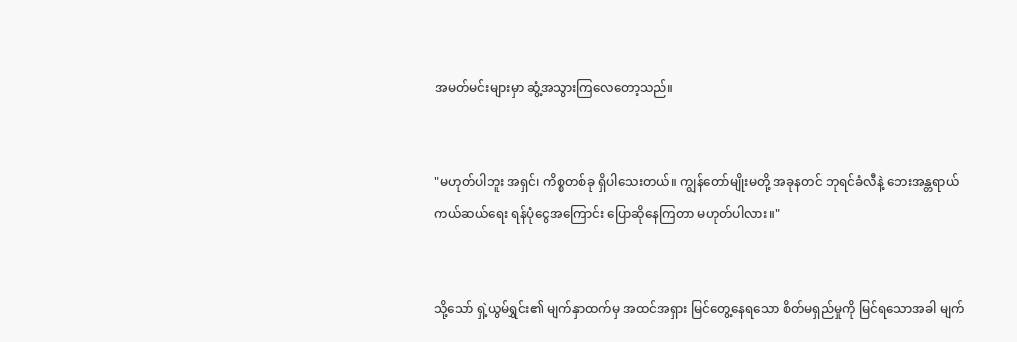အမတ်မင်းများမှာ ဆွံ့အသွားကြလေတော့သည်။


"မဟုတ်ပါဘူး အရှင်၊ ကိစ္စတစ်ခု ရှိပါသေးတယ်။ ကျွန်တော်မျိုးမတို့ အခုနတင် ဘုရင်ခံလီနဲ့ ဘေးအန္တရာယ် ကယ်ဆယ်ရေး ရန်ပုံငွေအကြောင်း ပြောဆိုနေကြတာ မဟုတ်ပါလား။"


သို့သော် ရှဲ့ယွမ်ရွှင်း၏ မျက်နှာထက်မှ အထင်အရှား မြင်တွေ့နေရသော စိတ်မရှည်မှုကို မြင်ရသောအခါ မျက်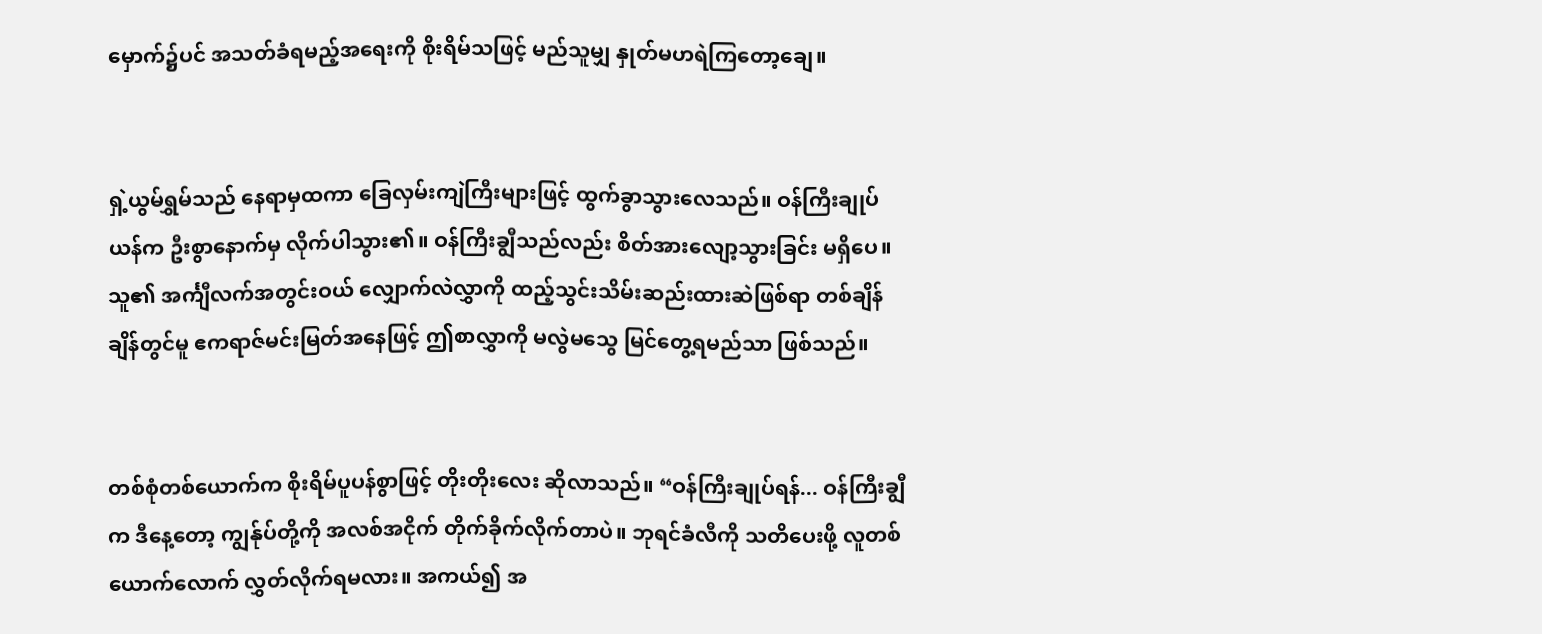မှောက်၌ပင် အသတ်ခံရမည့်အရေးကို စိုးရိမ်သဖြင့် မည်သူမျှ နှုတ်မဟရဲကြတော့ချေ။


ရှဲ့ယွမ်ရွှမ်သည် နေရာမှထကာ ခြေလှမ်းကျဲကြီးများဖြင့် ထွက်ခွာသွားလေသည်။ ဝန်ကြီးချုပ်ယန်က ဦးစွာနောက်မှ လိုက်ပါသွား၏။ ဝန်ကြီးချွီသည်လည်း စိတ်အားလျော့သွားခြင်း မရှိပေ။ သူ၏ အင်္ကျီလက်အတွင်းဝယ် လျှောက်လဲလွှာကို ထည့်သွင်းသိမ်းဆည်းထားဆဲဖြစ်ရာ တစ်ချိန်ချိန်တွင်မူ ဧကရာဇ်မင်းမြတ်အနေဖြင့် ဤစာလွှာကို မလွဲမသွေ မြင်တွေ့ရမည်သာ ဖြစ်သည်။


တစ်စုံတစ်ယောက်က စိုးရိမ်ပူပန်စွာဖြင့် တိုးတိုးလေး ဆိုလာသည်။ “ဝန်ကြီးချုပ်ရန်... ဝန်ကြီးချွီက ဒီနေ့တော့ ကျွန်ုပ်တို့ကို အလစ်အငိုက် တိုက်ခိုက်လိုက်တာပဲ။ ဘုရင်ခံလီကို သတိပေးဖို့ လူတစ်ယောက်လောက် လွှတ်လိုက်ရမလား။ အကယ်၍ အ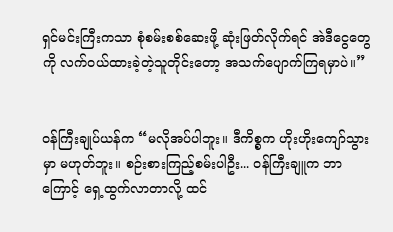ရှင်မင်းကြီးကသာ စုံစမ်းစစ်ဆေးဖို့ ဆုံးဖြတ်လိုက်ရင် အဲဒီငွေတွေကို လက်ဝယ်ထားခဲ့တဲ့သူတိုင်းတော့ အသက်ပျောက်ကြရမှာပဲ။”


ဝန်ကြီးချုပ်ယန်က “မလိုအပ်ပါဘူး။ ဒီကိစ္စက ဟိုးဟိုးကျော်သွားမှာ မဟုတ်ဘူး။ စဉ်းစားကြည့်စမ်းပါဦး... ဝန်ကြီးချူက ဘာကြောင့် ရှေ့ထွက်လာတာလို့ ထင်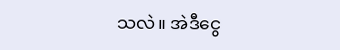သလဲ။ အဲဒီငွေ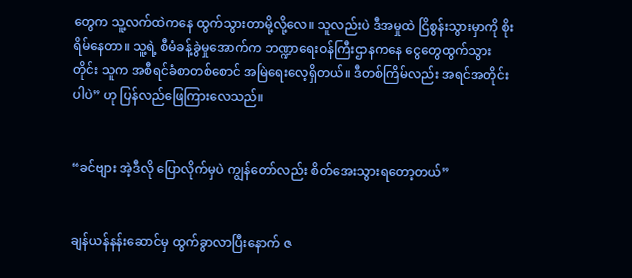တွေက သူ့လက်ထဲကနေ ထွက်သွားတာမို့လို့လေ။ သူလည်းပဲ ဒီအမှုထဲ ငြိစွန်းသွားမှာကို စိုးရိမ်နေတာ။ သူ့ရဲ့ စီမံခန့်ခွဲမှုအောက်က ဘဏ္ဍာရေးဝန်ကြီးဌာနကနေ ငွေတွေထွက်သွားတိုင်း သူက အစီရင်ခံစာတစ်စောင် အမြဲရေးလေ့ရှိတယ်။ ဒီတစ်ကြိမ်လည်း အရင်အတိုင်းပါပဲ” ဟု ပြန်လည်ဖြေကြားလေသည်။


“ခင်ဗျား အဲ့ဒီလို ပြောလိုက်မှပဲ ကျွန်တော်လည်း စိတ်အေးသွားရတော့တယ်”


ချန်ယန်နန်းဆောင်မှ ထွက်ခွာလာပြီးနောက် ဇ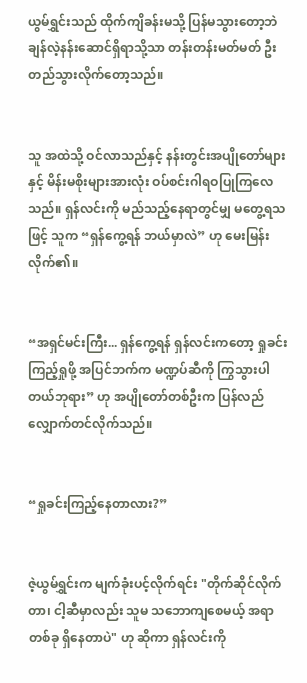ယွမ်ရွှင်းသည် ထိုက်ကျိခန်းမသို့ ပြန်မသွားတော့ဘဲ ချန်လဲ့နန်းဆောင်ရှိရာသို့သာ တန်းတန်းမတ်မတ် ဦးတည်သွားလိုက်တော့သည်။


သူ အထဲသို့ ဝင်လာသည်နှင့် နန်းတွင်းအပျိုတော်များနှင့် မိန်းမစိုးများအားလုံး ဝပ်စင်းဂါရဝပြုကြလေသည်။ ရှန်လင်းကို မည်သည့်နေရာတွင်မျှ မတွေ့ရသဖြင့် သူက “ရှန်ကွေ့ရန် ဘယ်မှာလဲ” ဟု မေးမြန်းလိုက်၏။


“အရှင်မင်းကြီး... ရှန်ကွေ့ရန် ရှန်လင်းကတော့ ရှုခင်းကြည့်ရှုဖို့ အပြင်ဘက်က မဏ္ဍပ်ဆီကို ကြွသွားပါတယ်ဘုရား” ဟု အပျိုတော်တစ်ဦးက ပြန်လည်လျှောက်တင်လိုက်သည်။


“ရှုခင်းကြည့်နေတာလား?”


ဇဲ့ယွမ်ရွှင်းက မျက်ခုံးပင့်လိုက်ရင်း "တိုက်ဆိုင်လိုက်တာ၊ ငါ့ဆီမှာလည်း သူမ သဘောကျစေမယ့် အရာတစ်ခု ရှိနေတာပဲ" ဟု ဆိုကာ ရှန်လင်းကို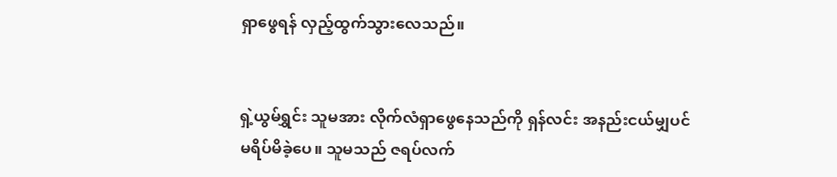ရှာဖွေရန် လှည့်ထွက်သွားလေသည်။


ရှဲ့ယွမ်ရွှင်း သူမအား လိုက်လံရှာဖွေနေသည်ကို ရှန်လင်း အနည်းငယ်မျှပင် မရိပ်မိခဲ့ပေ။ သူမသည် ဇရပ်လက်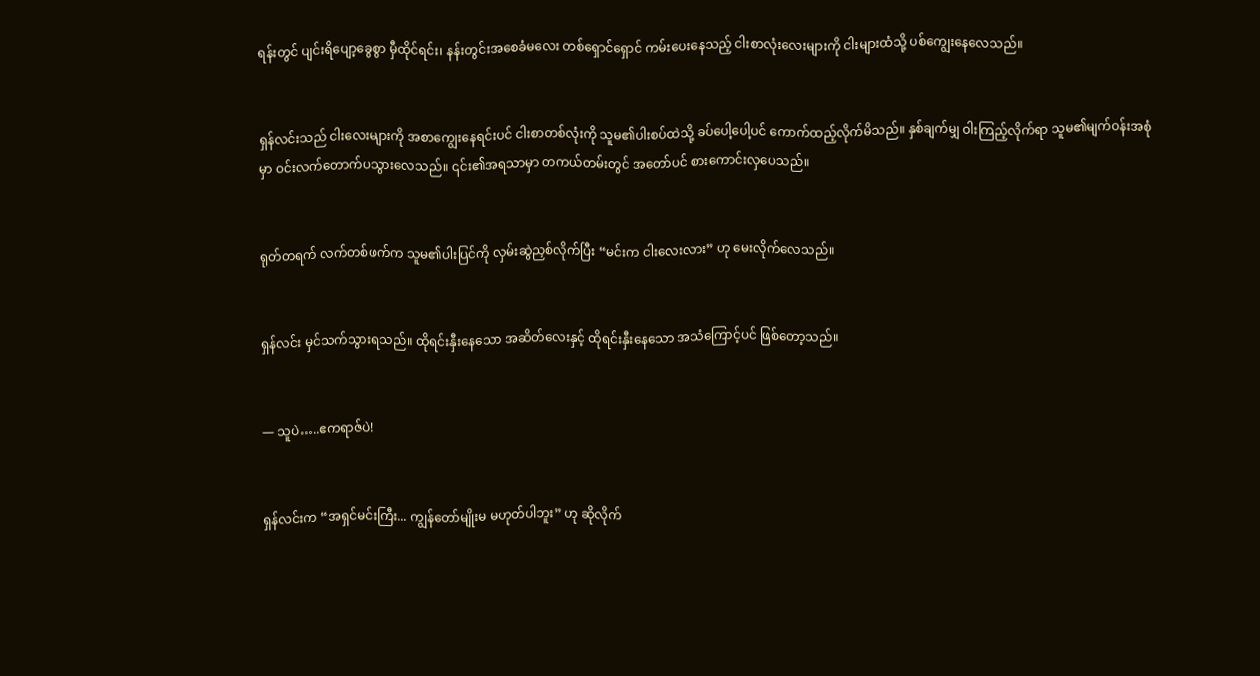ရန်းတွင် ပျင်းရိပျော့ခွေစွာ မှီထိုင်ရင်း၊ နန်းတွင်းအစေခံမလေး တစ်ရှောင်ရှောင် ကမ်းပေးနေသည့် ငါးစာလုံးလေးများကို ငါးများထံသို့ ပစ်ကျွေးနေလေသည်။


ရှန်လင်းသည် ငါးလေးများကို အစာကျွေးနေရင်းပင် ငါးစာတစ်လုံးကို သူမ၏ပါးစပ်ထဲသို့ ခပ်ပေါ့ပေါ့ပင် ကောက်ထည့်လိုက်မိသည်။ နှစ်ချက်မျှ ဝါးကြည့်လိုက်ရာ သူမ၏မျက်ဝန်းအစုံမှာ ဝင်းလက်တောက်ပသွားလေသည်။ ၎င်း၏အရသာမှာ တကယ်တမ်းတွင် အတော်ပင် စားကောင်းလှပေသည်။


ရုတ်တရက် လက်တစ်ဖက်က သူမ၏ပါးပြင်ကို လှမ်းဆွဲညှစ်လိုက်ပြီး “မင်းက ငါးလေးလား” ဟု မေးလိုက်လေသည်။


ရှန်လင်း မှင်သက်သွားရသည်။ ထိုရင်းနှီးနေသော အဆိတ်လေးနှင့် ထိုရင်းနှီးနေသော အသံကြောင့်ပင် ဖြစ်တော့သည်။


— သူပဲ…..ဧကရာဇ်ပဲ!


ရှန်လင်းက “အရှင်မင်းကြီး... ကျွန်တော်မျိုးမ မဟုတ်ပါဘူး” ဟု ဆိုလိုက်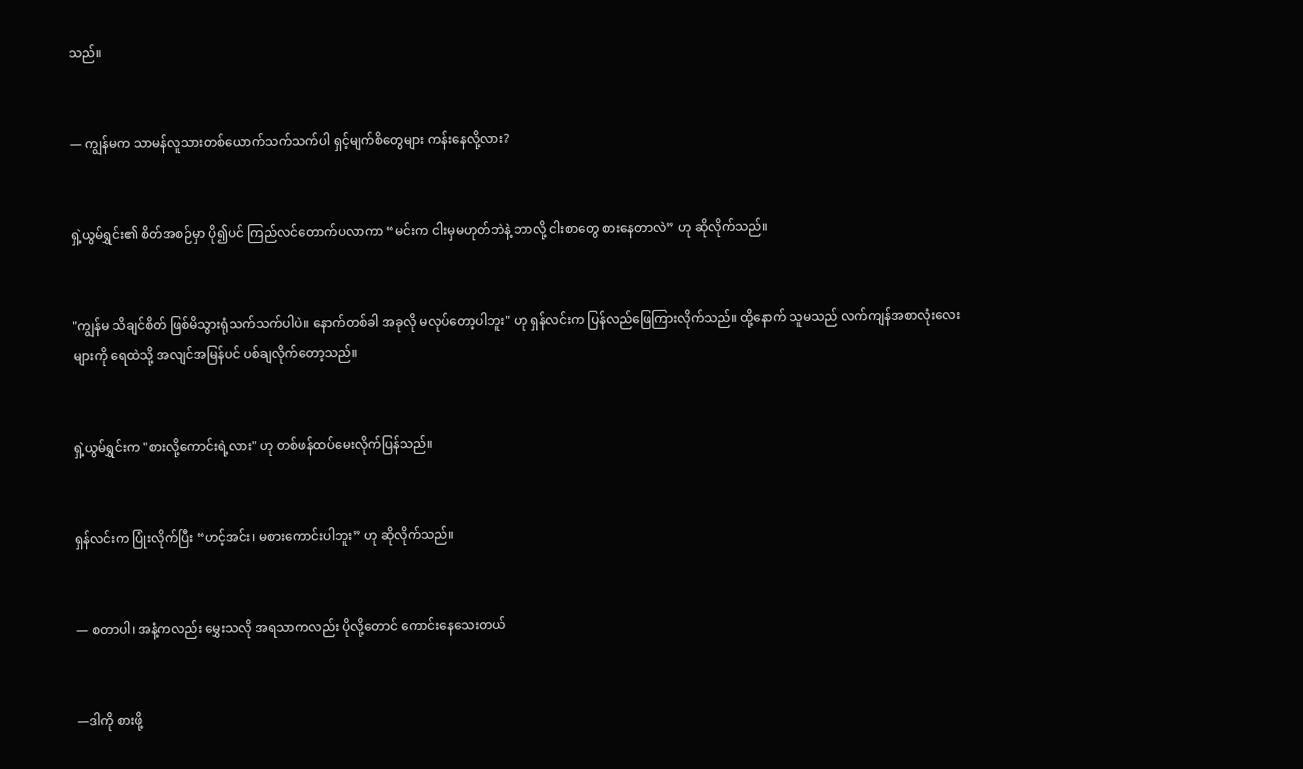သည်။


— ကျွန်မက သာမန်လူသားတစ်ယောက်သက်သက်ပါ ရှင့်မျက်စိတွေများ ကန်းနေလို့လား?


ရှဲ့ယွမ်ရွှင်း၏ စိတ်အစဉ်မှာ ပို၍ပင် ကြည်လင်တောက်ပလာကာ “မင်းက ငါးမှမဟုတ်ဘဲနဲ့ ဘာလို့ ငါးစာတွေ စားနေတာလဲ” ဟု ဆိုလိုက်သည်။


"ကျွန်မ သိချင်စိတ် ဖြစ်မိသွားရုံသက်သက်ပါပဲ။ နောက်တစ်ခါ အခုလို မလုပ်တော့ပါဘူး" ဟု ရှန်လင်းက ပြန်လည်ဖြေကြားလိုက်သည်။ ထို့နောက် သူမသည် လက်ကျန်အစာလုံးလေးများကို ရေထဲသို့ အလျင်အမြန်ပင် ပစ်ချလိုက်တော့သည်။


ရှဲ့ယွမ်ရွှင်းက "စားလို့ကောင်းရဲ့လား" ဟု တစ်ဖန်ထပ်မေးလိုက်ပြန်သည်။


ရှန်လင်းက ပြုံးလိုက်ပြီး “ဟင့်အင်း၊ မစားကောင်းပါဘူး” ဟု ဆိုလိုက်သည်။


— စတာပါ၊ အနံ့ကလည်း မွှေးသလို အရသာကလည်း ပိုလို့တောင် ကောင်းနေသေးတယ်


—ဒါကို စားဖို့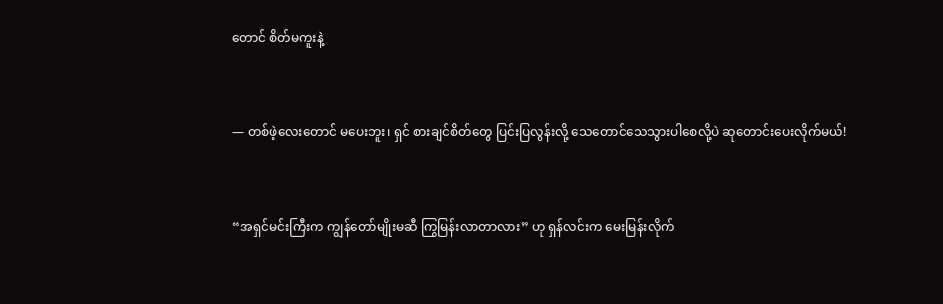တောင် စိတ်မကူးနဲ့


— တစ်ဖဲ့လေးတောင် မပေးဘူး၊ ရှင် စားချင်စိတ်တွေ ပြင်းပြလွန်းလို့ သေတောင်သေသွားပါစေလို့ပဲ ဆုတောင်းပေးလိုက်မယ်!


“အရှင်မင်းကြီးက ကျွန်တော်မျိုးမဆီ ကြွမြန်းလာတာလား” ဟု ရှန်လင်းက မေးမြန်းလိုက်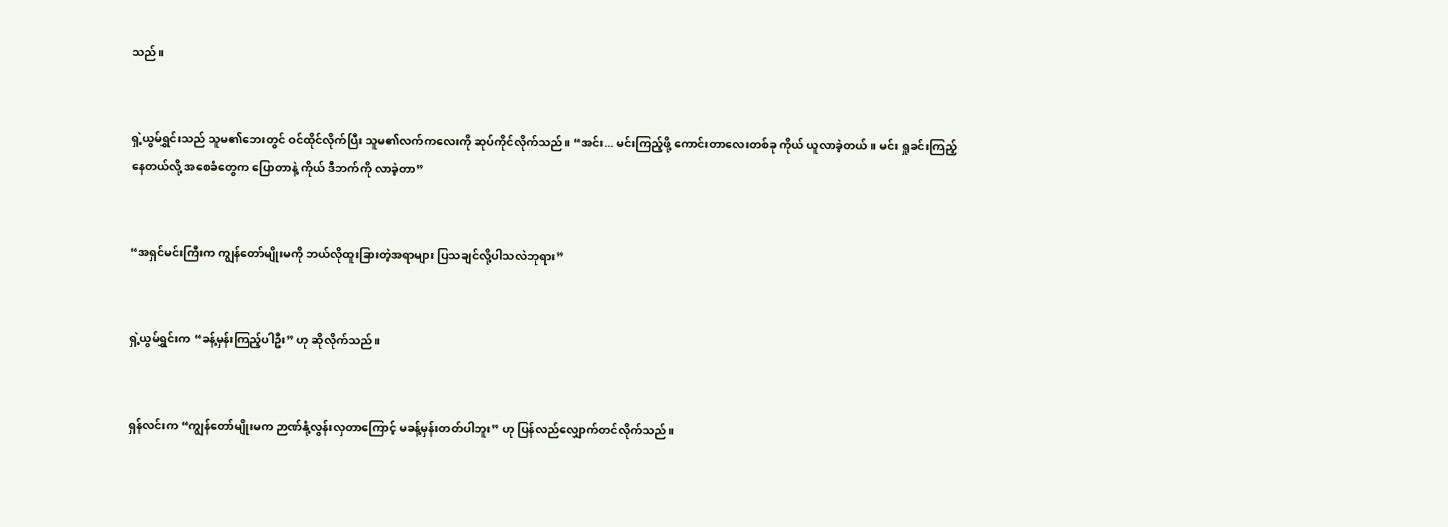သည်။


ရှဲ့ယွမ်ရွှင်းသည် သူမ၏ဘေးတွင် ဝင်ထိုင်လိုက်ပြီး သူမ၏လက်ကလေးကို ဆုပ်ကိုင်လိုက်သည်။ “အင်း... မင်းကြည့်ဖို့ ကောင်းတာလေးတစ်ခု ကိုယ် ယူလာခဲ့တယ်။ မင်း ရှုခင်းကြည့်နေတယ်လို့ အစေခံတွေက ပြောတာနဲ့ ကိုယ် ဒီဘက်ကို လာခဲ့တာ”


“အရှင်မင်းကြီးက ကျွန်တော်မျိုးမကို ဘယ်လိုထူးခြားတဲ့အရာများ ပြသချင်လို့ပါသလဲဘုရား”


ရှဲ့ယွမ်ရွှင်းက “ခန့်မှန်းကြည့်ပါဦး” ဟု ဆိုလိုက်သည်။


ရှန်လင်းက “ကျွန်တော်မျိုးမက ဉာဏ်နုံ့လွန်းလှတာကြောင့် မခန့်မှန်းတတ်ပါဘူး” ဟု ပြန်လည်လျှောက်တင်လိုက်သည်။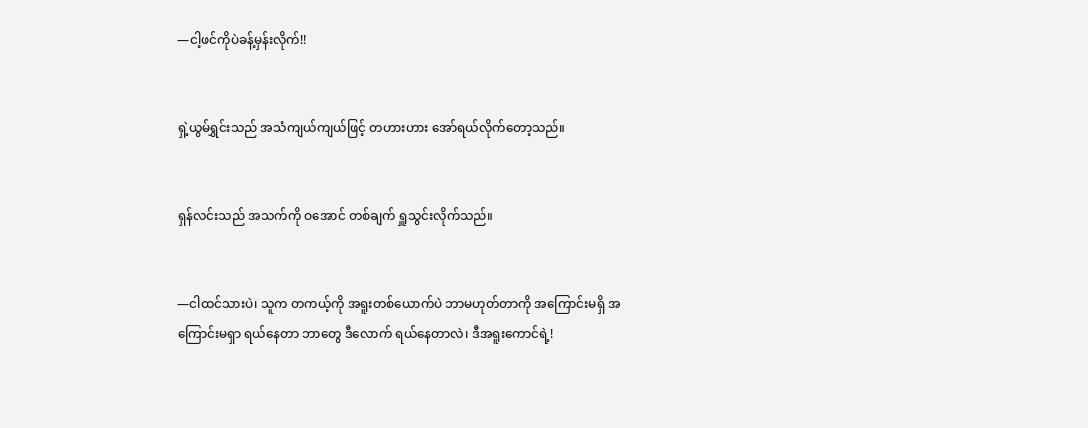—ငါ့ဖင်ကိုပဲခန့်မှန်းလိုက်!!


ရှဲ့ယွမ်ရွှင်းသည် အသံကျယ်ကျယ်ဖြင့် တဟားဟား အော်ရယ်လိုက်တော့သည်။


ရှန်လင်းသည် အသက်ကို ဝအောင် တစ်ချက် ရှူသွင်းလိုက်သည်။


—ငါထင်သားပဲ၊ သူက တကယ့်ကို အရူးတစ်ယောက်ပဲ ဘာမဟုတ်တာကို အကြောင်းမရှိ အကြောင်းမရှာ ရယ်နေတာ ဘာတွေ ဒီလောက် ရယ်နေတာလဲ၊ ဒီအရူးကောင်ရဲ့!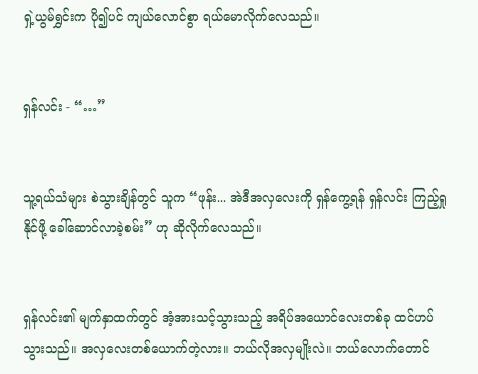ရှဲ့ယွမ်ရွှင်းက ပို၍ပင် ကျယ်လောင်စွာ ရယ်မောလိုက်လေသည်။


ရှန်လင်း - “…”


သူ့ရယ်သံများ စဲသွားချိန်တွင် သူက “ဖုန်း... အဲဒီအလှလေးကို ရှန်ကွေ့ရန် ရှန်လင်း ကြည့်ရှုနိုင်ဖို့ ခေါ်ဆောင်လာခဲ့စမ်း” ဟု ဆိုလိုက်လေသည်။


ရှန်လင်း၏ မျက်နှာထက်တွင် အံ့အားသင့်သွားသည့် အရိပ်အယောင်လေးတစ်ခု ထင်ဟပ်သွားသည်။ အလှလေးတစ်ယောက်တဲ့လား။ ဘယ်လိုအလှမျိုးလဲ။ ဘယ်လောက်တောင်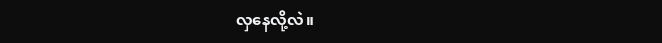လှနေလို့လဲ။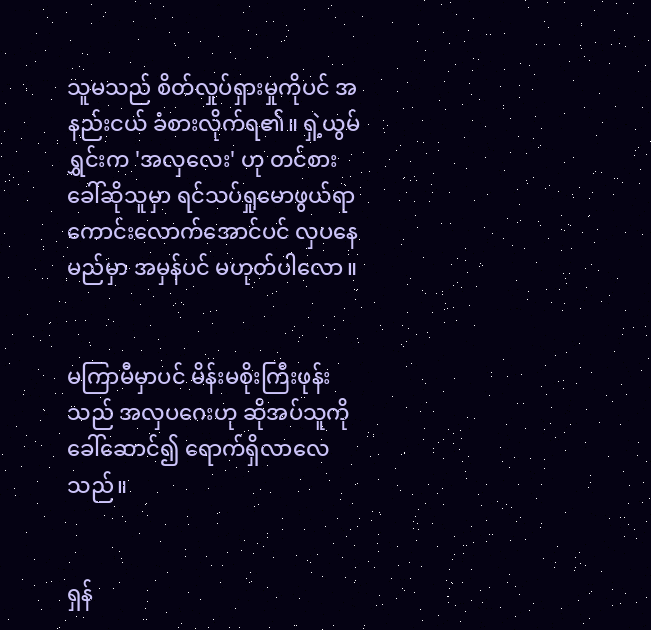သူမသည် စိတ်လှုပ်ရှားမှုကိုပင် အနည်းငယ် ခံစားလိုက်ရ၏။ ရှဲ့ယွမ်ရွှင်းက 'အလှလေး' ဟု တင်စားခေါ်ဆိုသူမှာ ရင်သပ်ရှုမောဖွယ်ရာ ကောင်းလောက်အောင်ပင် လှပနေမည်မှာ အမှန်ပင် မဟုတ်ပါလော။


မကြာမီမှာပင် မိန်းမစိုးကြီးဖုန်းသည် အလှပဂေးဟု ဆိုအပ်သူကို ခေါ်ဆောင်၍ ရောက်ရှိလာလေသည်။


ရှန်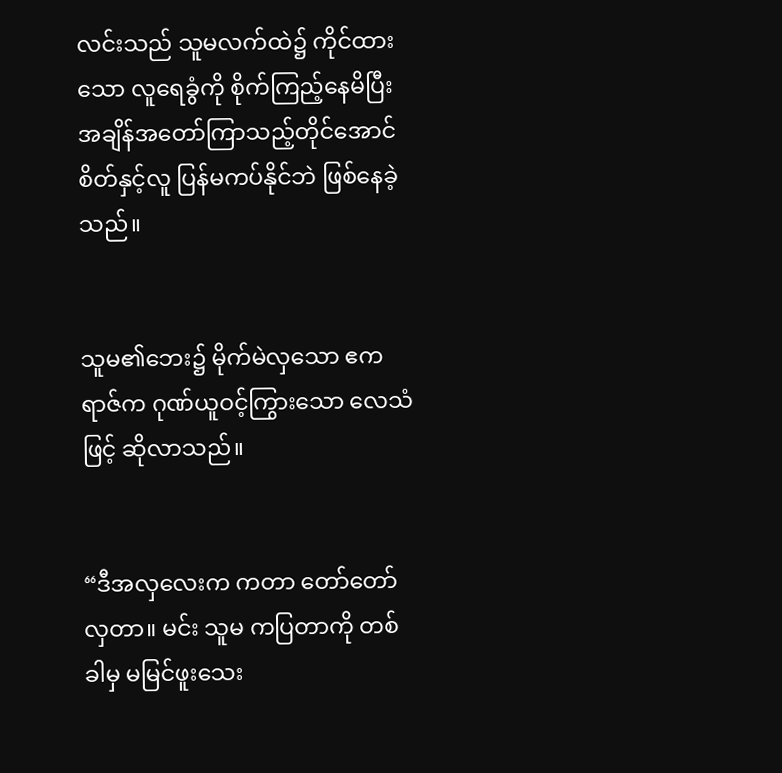လင်းသည် သူမလက်ထဲ၌ ကိုင်ထားသော လူရေခွံကို စိုက်ကြည့်နေမိပြီး အချိန်အတော်ကြာသည့်တိုင်အောင် စိတ်နှင့်လူ ပြန်မကပ်နိုင်ဘဲ ဖြစ်နေခဲ့သည်။


သူမ၏ဘေး၌ မိုက်မဲလှသော ဧကရာဇ်က ဂုဏ်ယူဝင့်ကြွားသော လေသံဖြင့် ဆိုလာသည်။


“ဒီအလှလေးက ကတာ တော်တော်လှတာ။ မင်း သူမ ကပြတာကို တစ်ခါမှ မမြင်ဖူးသေး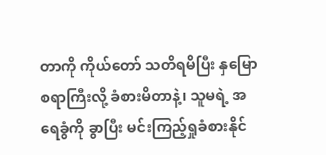တာကို ကိုယ်တော် သတိရမိပြီး နှမြောစရာကြီးလို့ ခံစားမိတာနဲ့၊ သူမရဲ့ အရေခွံကို ခွာပြီး မင်းကြည့်ရှုခံစားနိုင်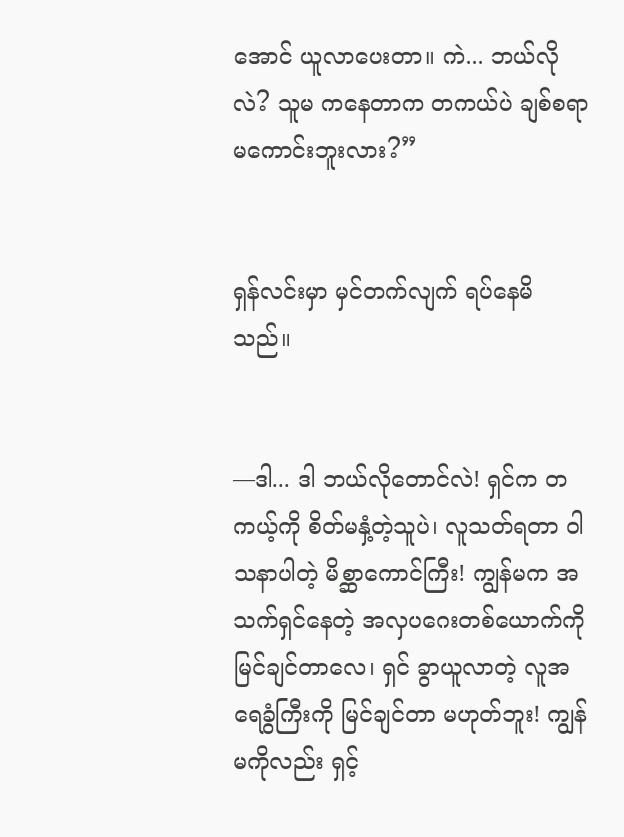အောင် ယူလာပေးတာ။ ကဲ... ဘယ်လိုလဲ? သူမ ကနေတာက တကယ်ပဲ ချစ်စရာမကောင်းဘူးလား?”


ရှန်လင်းမှာ မှင်တက်လျက် ရပ်နေမိသည်။


—ဒါ... ဒါ ဘယ်လိုတောင်လဲ! ရှင်က တကယ့်ကို စိတ်မနှံ့တဲ့သူပဲ၊ လူသတ်ရတာ ဝါသနာပါတဲ့ မိစ္ဆာကောင်ကြီး! ကျွန်မက အသက်ရှင်နေတဲ့ အလှပဂေးတစ်ယောက်ကို မြင်ချင်တာလေ၊ ရှင် ခွာယူလာတဲ့ လူအရေခွံကြီးကို မြင်ချင်တာ မဟုတ်ဘူး! ကျွန်မကိုလည်း ရှင့်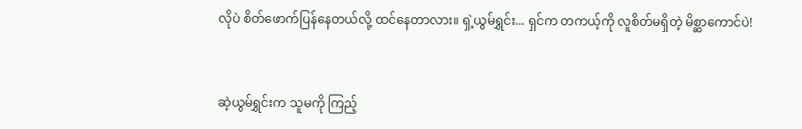လိုပဲ စိတ်ဖောက်ပြန်နေတယ်လို့ ထင်နေတာလား။ ရှဲ့ယွမ်ရွှင်း... ရှင်က တကယ့်ကို လူစိတ်မရှိတဲ့ မိစ္ဆာကောင်ပဲ!


ဆဲ့ယွမ်ရွှင်းက သူမကို ကြည့်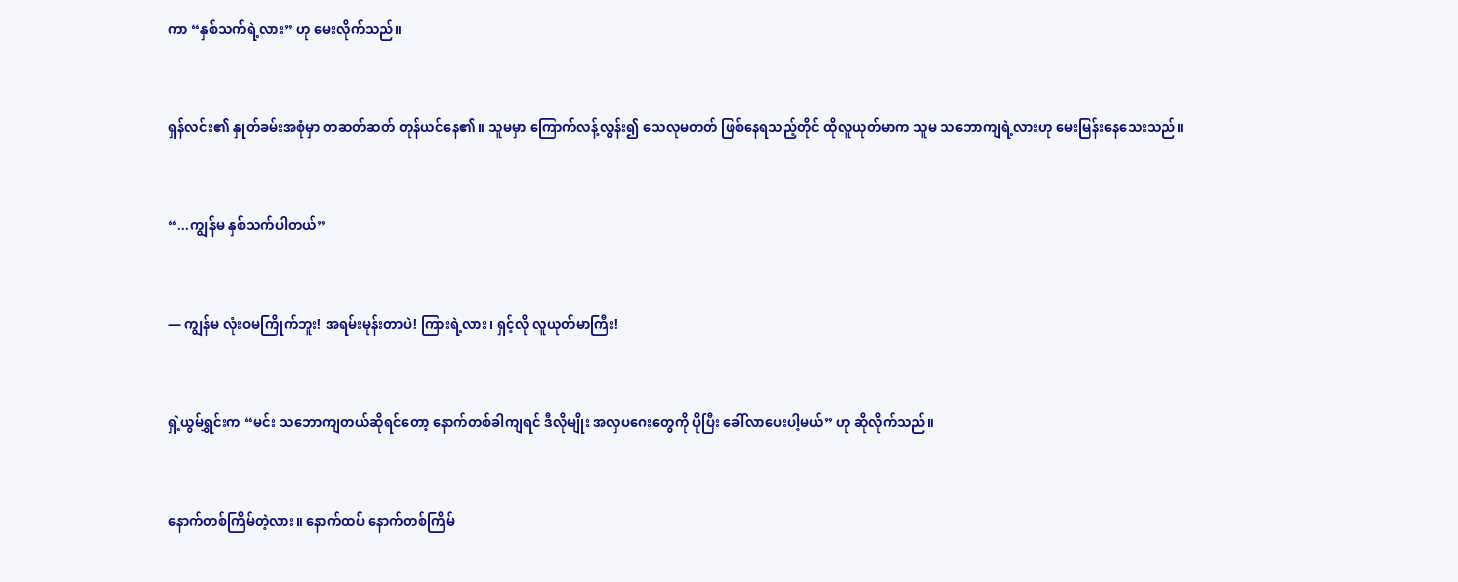ကာ “နှစ်သက်ရဲ့လား” ဟု မေးလိုက်သည်။


ရှန်လင်း၏ နှုတ်ခမ်းအစုံမှာ တဆတ်ဆတ် တုန်ယင်နေ၏။ သူမမှာ ကြောက်လန့်လွန်း၍ သေလုမတတ် ဖြစ်နေရသည့်တိုင် ထိုလူယုတ်မာက သူမ သဘောကျရဲ့လားဟု မေးမြန်းနေသေးသည်။


“...ကျွန်မ နှစ်သက်ပါတယ်”


— ကျွန်မ လုံးဝမကြိုက်ဘူး! အရမ်းမုန်းတာပဲ! ကြားရဲ့လား၊ ရှင့်လို လူယုတ်မာကြီး!


ရှဲ့ယွမ်ရွှင်းက “မင်း သဘောကျတယ်ဆိုရင်တော့ နောက်တစ်ခါကျရင် ဒီလိုမျိုး အလှပဂေးတွေကို ပိုပြီး ခေါ်လာပေးပါ့မယ်” ဟု ဆိုလိုက်သည်။


နောက်တစ်ကြိမ်တဲ့လား။ နောက်ထပ် နောက်တစ်ကြိမ်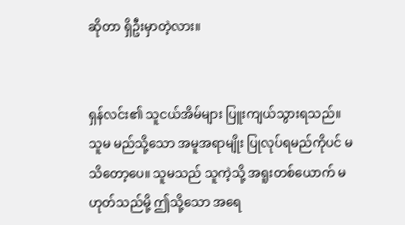ဆိုတာ ရှိဦးမှာတဲ့လား။


ရှန်လင်း၏ သူငယ်အိမ်များ ပြူးကျယ်သွားရသည်။ သူမ မည်သို့သော အမူအရာမျိုး ပြုလုပ်ရမည်ကိုပင် မသိတော့ပေ။ သူမသည် သူကဲ့သို့ အရူးတစ်ယောက် မဟုတ်သည်မို့ ဤသို့သော အရေ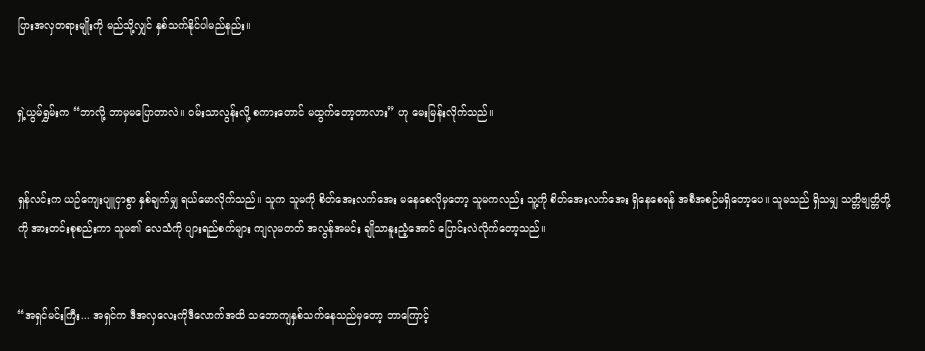ပြားအလှတရားမျိုးကို မည်သို့လျှင် နှစ်သက်နိုင်ပါမည်နည်း။


ရှဲ့ယွမ်ရွှမ်းက “ဘာလို့ ဘာမှမပြောတာလဲ။ ဝမ်းသာလွန်းလို့ စကားတောင် မထွက်တော့တာလား” ဟု မေးမြန်းလိုက်သည်။


ရှန်လင်းက ယဉ်ကျေးပျူငှာစွာ နှစ်ချက်မျှ ရယ်မောလိုက်သည်။ သူက သူမကို စိတ်အေးလက်အေး မနေစေလိုမှတော့ သူမကလည်း သူ့ကို စိတ်အေးလက်အေး ရှိနေစေရန် အစီအစဉ်မရှိတော့ပေ။ သူမသည် ရှိသမျှ သတ္တိဗျတ္တိတို့ကို အားတင်းစုစည်းကာ သူမ၏ လေသံကို ပျားရည်စက်များ ကျလုမတတ် အလွန်အမင်း ချိုသာနူးညံ့အောင် ပြောင်းလဲလိုက်တော့သည်။


“အရှင်မင်းကြီး... အရှင်က ဒီအလှလေးကိုဒီလောက်အထိ သဘောကျနှစ်သက်နေသည်မှတော့ ဘာကြောင့်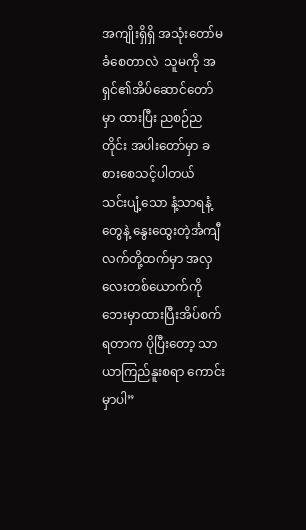အကျိုးရှိရှိ အသုံးတော်မခံစေတာလဲ  သူမကို အရှင်၏အိပ်ဆောင်တော်မှာ ထားပြီး ညစဉ်ညတိုင်း အပါးတော်မှာ ခစားစေသင့်ပါတယ်  သင်းပျံ့သော နံ့သာရနံ့တွေနဲ့ နွေးထွေးတဲ့င်္အကျီလက်တို့ထက်မှာ အလှလေးတစ်ယောက်ကို ဘေးမှာထားပြီးအိပ်စက်ရတာက ပိုပြီးတော့ သာယာကြည်နူးစရာ ကောင်းမှာပါ”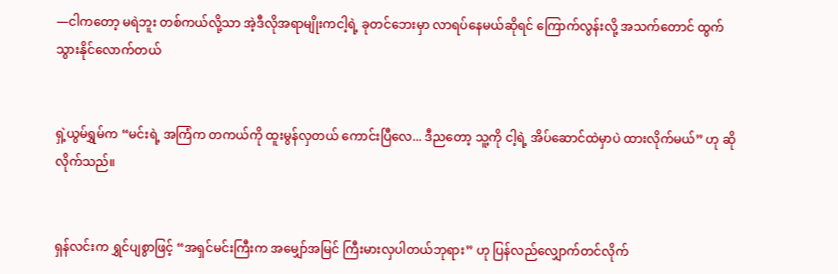—ငါကတော့ မရဲဘူး တစ်ကယ်လို့သာ အဲ့ဒီလိုအရာမျိုးကငါ့ရဲ့ ခုတင်ဘေးမှာ လာရပ်နေမယ်ဆိုရင် ကြောက်လွန်းလို့ အသက်တောင် ထွက်သွားနိုင်လောက်တယ်


ရှဲ့ယွမ်ရွှမ်က “မင်းရဲ့ အကြံက တကယ်ကို ထူးမွန်လှတယ် ကောင်းပြီလေ... ဒီညတော့ သူ့ကို ငါ့ရဲ့ အိပ်ဆောင်ထဲမှာပဲ ထားလိုက်မယ်” ဟု ဆိုလိုက်သည်။


ရှန်လင်းက ရွှင်ပျစွာဖြင့် “အရှင်မင်းကြီးက အမျှော်အမြင် ကြီးမားလှပါတယ်ဘုရား” ဟု ပြန်လည်လျှောက်တင်လိုက်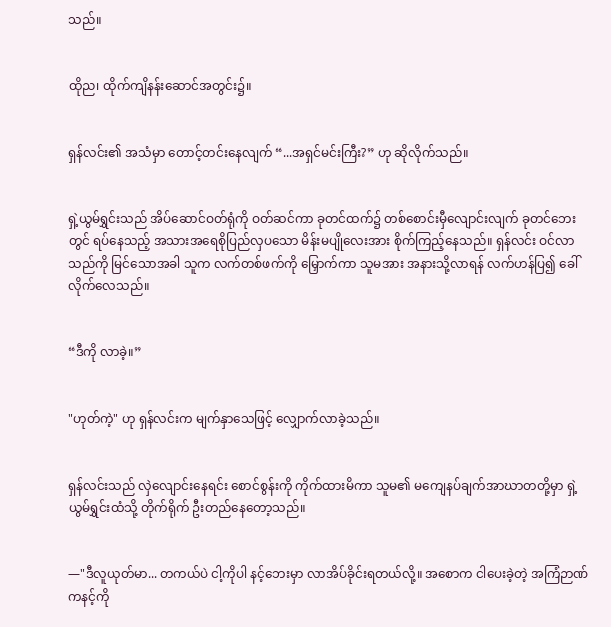သည်။


ထိုည၊ ထိုက်ကျိနန်းဆောင်အတွင်း၌။


ရှန်လင်း၏ အသံမှာ တောင့်တင်းနေလျက် “...အရှင်မင်းကြီး?” ဟု ဆိုလိုက်သည်။


ရှဲ့ယွမ်ရွှင်းသည် အိပ်ဆောင်ဝတ်ရုံကို ဝတ်ဆင်ကာ ခုတင်ထက်၌ တစ်စောင်းမှီလျောင်းလျက် ခုတင်ဘေးတွင် ရပ်နေသည့် အသားအရေစိုပြည်လှပသော မိန်းမပျိုလေးအား စိုက်ကြည့်နေသည်။ ရှန်လင်း ဝင်လာသည်ကို မြင်သောအခါ သူက လက်တစ်ဖက်ကို မြှောက်ကာ သူမအား အနားသို့လာရန် လက်ဟန်ပြ၍ ခေါ်လိုက်လေသည်။


“ဒီကို လာခဲ့။”


"ဟုတ်ကဲ့" ဟု ရှန်လင်းက မျက်နှာသေဖြင့် လျှောက်လာခဲ့သည်။


ရှန်လင်းသည် လှဲလျောင်းနေရင်း စောင်စွန်းကို ကိုက်ထားမိကာ သူမ၏ မကျေနပ်ချက်အာဃာတတို့မှာ ရှဲ့ယွမ်ရွှင်းထံသို့ တိုက်ရိုက် ဦးတည်နေတော့သည်။


—"ဒီလူယုတ်မာ... တကယ်ပဲ ငါ့ကိုပါ နင့်ဘေးမှာ လာအိပ်ခိုင်းရတယ်လို့။ အစောက ငါပေးခဲ့တဲ့ အကြံဉာဏ်ကနင့်ကို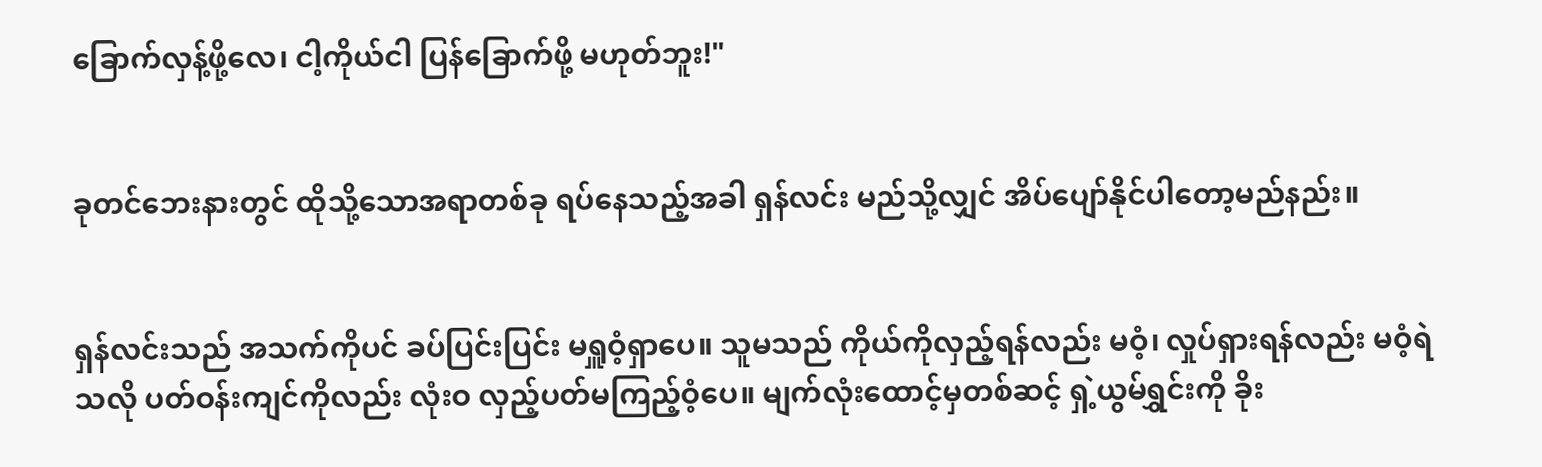ခြောက်လှန့်ဖို့လေ၊ ငါ့ကိုယ်ငါ ပြန်ခြောက်ဖို့ မဟုတ်ဘူး!"


ခုတင်ဘေးနားတွင် ထိုသို့သောအရာတစ်ခု ရပ်နေသည့်အခါ ရှန်လင်း မည်သို့လျှင် အိပ်ပျော်နိုင်ပါတော့မည်နည်း။


ရှန်လင်းသည် အသက်ကိုပင် ခပ်ပြင်းပြင်း မရှူဝံ့ရှာပေ။ သူမသည် ကိုယ်ကိုလှည့်ရန်လည်း မဝံ့၊ လှုပ်ရှားရန်လည်း မဝံ့ရဲသလို ပတ်ဝန်းကျင်ကိုလည်း လုံးဝ လှည့်ပတ်မကြည့်ဝံ့ပေ။ မျက်လုံးထောင့်မှတစ်ဆင့် ရှဲ့ယွမ်ရွှင်းကို ခိုး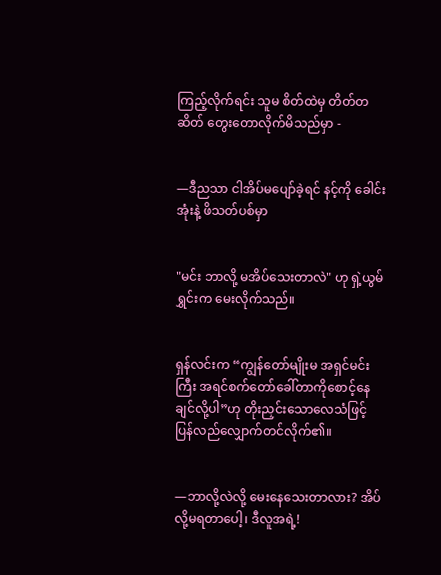ကြည့်လိုက်ရင်း သူမ စိတ်ထဲမှ တိတ်တဆိတ် တွေးတောလိုက်မိသည်မှာ -


—ဒီညသာ ငါအိပ်မပျော်ခဲ့ရင် နင့်ကို ခေါင်းအုံးနဲ့ ဖိသတ်ပစ်မှာ


"မင်း ဘာလို့ မအိပ်သေးတာလဲ" ဟု ရှဲ့ယွမ်ရွှင်းက မေးလိုက်သည်။


ရှန်လင်းက “ကျွန်တော်မျိုးမ အရှင်မင်းကြီး အရင်စက်တော်ခေါ်တာကိုစောင့်နေချင်လို့ပါ”ဟု တိုးညှင်းသောလေသံဖြင့် ပြန်လည်လျှောက်တင်လိုက်၏။


—ဘာလို့လဲလို့ မေးနေသေးတာလား? အိပ်လို့မရတာပေါ့၊ ဒီလူအရဲ့!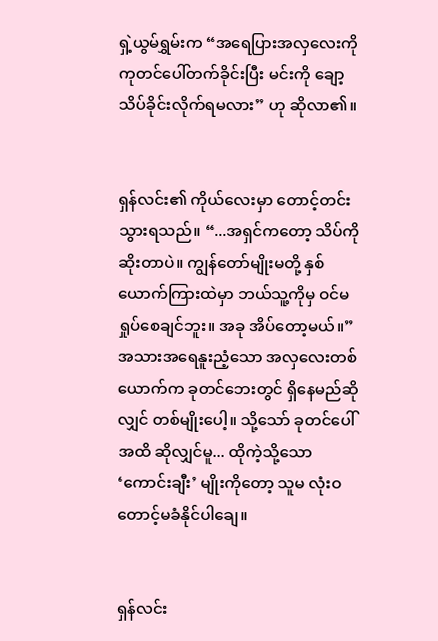ရှဲ့ယွမ်ရွှမ်းက “အရေပြားအလှလေးကို ကုတင်ပေါ်တက်ခိုင်းပြီး မင်းကို ချော့သိပ်ခိုင်းလိုက်ရမလား” ဟု ဆိုလာ၏။


ရှန်လင်း၏ ကိုယ်လေးမှာ တောင့်တင်းသွားရသည်။ “...အရှင်ကတော့ သိပ်ကိုဆိုးတာပဲ။ ကျွန်တော်မျိုးမတို့ နှစ်ယောက်ကြားထဲမှာ ဘယ်သူ့ကိုမှ ဝင်မရှုပ်စေချင်ဘူး။ အခု အိပ်တော့မယ်။” အသားအရေနူးညံ့သော အလှလေးတစ်ယောက်က ခုတင်ဘေးတွင် ရှိနေမည်ဆိုလျှင် တစ်မျိုးပေါ့။ သို့သော် ခုတင်ပေါ်အထိ ဆိုလျှင်မူ... ထိုကဲ့သို့သော ‘ကောင်းချီး’ မျိုးကိုတော့ သူမ လုံးဝ တောင့်မခံနိုင်ပါချေ။


ရှန်လင်း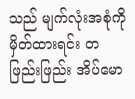သည် မျက်လုံးအစုံကို မှိတ်ထားရင်း တဖြည်းဖြည်း အိပ်မော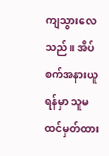ကျသွားလေသည်။ အိပ်စက်အနားယူရန်မှာ သူမ ထင်မှတ်ထား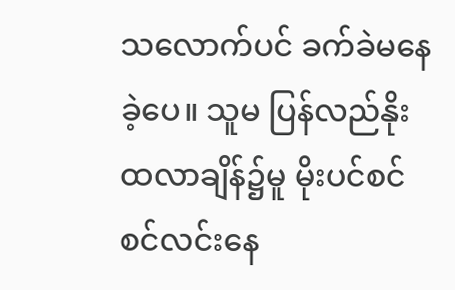သလောက်ပင် ခက်ခဲမနေခဲ့ပေ။ သူမ ပြန်လည်နိုးထလာချိန်၌မူ မိုးပင်စင်စင်လင်းနေ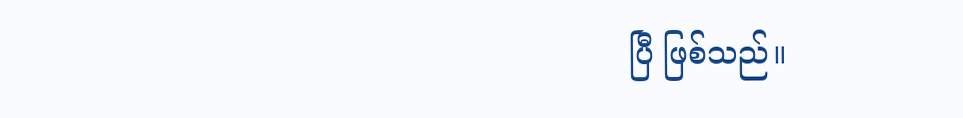ပြီ ဖြစ်သည်။